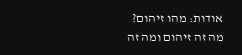אודות: מהו זיהום?
מה זה זיהום ומה זה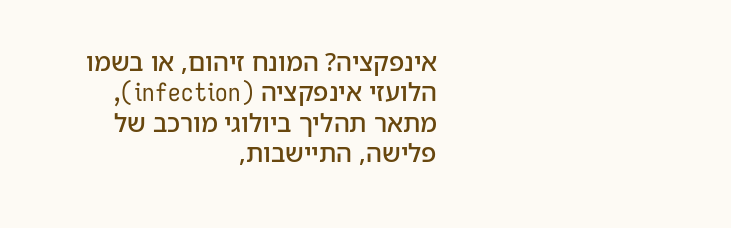אינפקציה? המונח זיהום, או בשמו הלועזי אינפקציה (infection), מתאר תהליך ביולוגי מורכב של פלישה, התיישבות,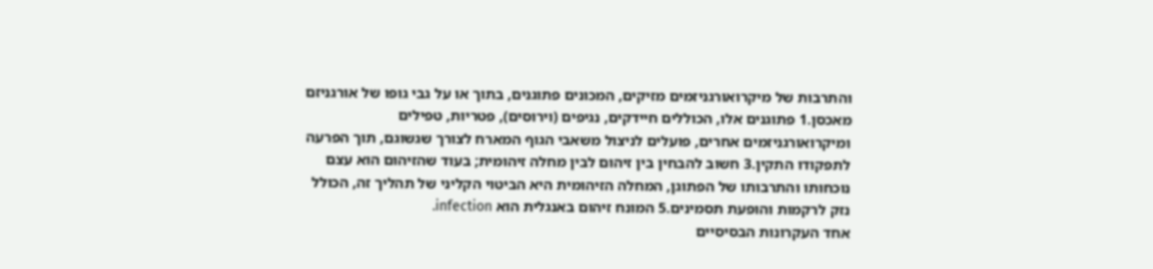והתרבות של מיקרואורגניזמים מזיקים, המכונים פתוגנים, בתוך או על גבי גופו של אורגניזם מאכסן.1 פתוגנים אלו, הכוללים חיידקים, נגיפים (וירוסים), פטריות, טפילים ומיקרואורגניזמים אחרים, פועלים לניצול משאבי הגוף המארח לצורך שגשוגם, תוך הפרעה לתפקודו התקין.3 חשוב להבחין בין זיהום לבין מחלה זיהומית; בעוד שהזיהום הוא עצם נוכחותו והתרבותו של הפתוגן, המחלה הזיהומית היא הביטוי הקליני של תהליך זה, הכולל נזק לרקמות והופעת תסמינים.5 המונח זיהום באנגלית הוא infection.
אחד העקרונות הבסיסיים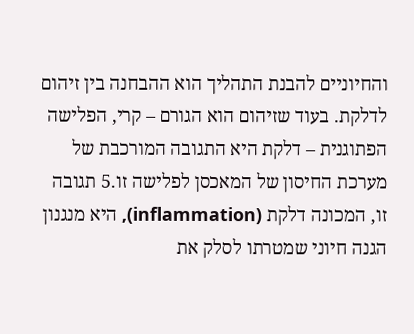והחיוניים להבנת התהליך הוא ההבחנה בין זיהום לדלקת. בעוד שזיהום הוא הגורם – קרי, הפלישה הפתוגנית – דלקת היא התגובה המורכבת של מערכת החיסון של המאכסן לפלישה זו.5 תגובה זו, המכונה דלקת (inflammation), היא מנגנון הגנה חיוני שמטרתו לסלק את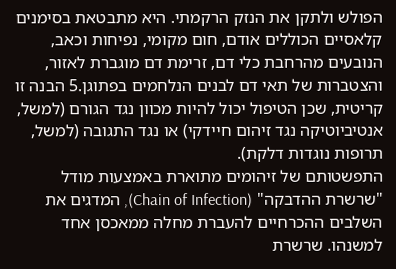הפולש ולתקן את הנזק הרקמתי. היא מתבטאת בסימנים קלאסיים הכוללים אודם, חום מקומי, נפיחות וכאב, הנובעים מהרחבת כלי דם, זרימת דם מוגברת לאזור, והצטברות של תאי דם לבנים הנלחמים בפתוגן.5 הבנה זו קריטית, שכן הטיפול יכול להיות מכוון נגד הגורם (למשל, אנטיביוטיקה נגד זיהום חיידקי) או נגד התגובה (למשל, תרופות נוגדות דלקת).
התפשטותם של זיהומים מתוארת באמצעות מודל "שרשרת ההדבקה" (Chain of Infection), המדגים את השלבים ההכרחיים להעברת מחלה ממאכסן אחד למשנהו. שרשרת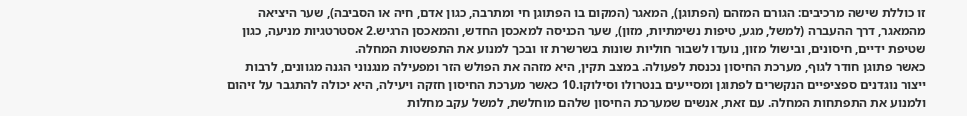זו כוללת שישה מרכיבים: הגורם המזהם (הפתוגן), המאגר (המקום בו הפתוגן חי ומתרבה, כגון אדם, חיה או הסביבה), שער היציאה מהמאגר, דרך ההעברה (למשל, מגע, טיפות נשימתיות, מזון), שער הכניסה למאכסן החדש, והמאכסן הרגיש.2 אסטרטגיות מניעה, כגון שטיפת ידיים, חיסונים, ובישול מזון, נועדו לשבור חוליות שונות בשרשרת זו ובכך למנוע את התפשטות המחלה.
כאשר פתוגן חודר לגוף, מערכת החיסון נכנסת לפעולה. במצב תקין, היא מזהה את הפולש הזר ומפעילה מנגנוני הגנה מגוונים, לרבות ייצור נוגדנים ספציפיים הנקשרים לפתוגן ומסייעים בנטרולו וסילוקו.10 כאשר מערכת החיסון חזקה ויעילה, היא יכולה להתגבר על זיהום ולמנוע את התפתחות המחלה. עם זאת, אנשים שמערכת החיסון שלהם מוחלשת, למשל עקב מחלות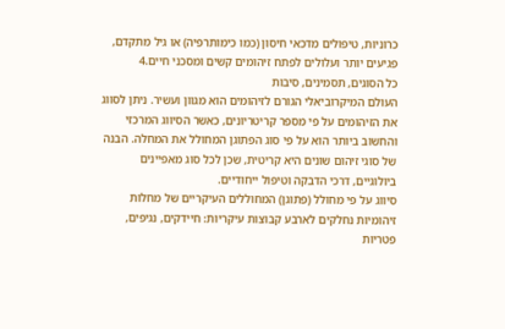כרוניות, טיפולים מדכאי חיסון (כמו כימותרפיה) או גיל מתקדם, פגיעים יותר ועלולים לפתח זיהומים קשים ומסכני חיים.4
כל הסוגים, תסמינים, סיבות
העולם המיקרוביאלי הגורם לזיהומים הוא מגוון ועשיר. ניתן לסווג את הזיהומים על פי מספר קריטריונים, כאשר הסיווג המרכזי והחשוב ביותר הוא על פי סוג הפתוגן המחולל את המחלה. הבנה של סוגי זיהום שונים היא קריטית, שכן לכל סוג מאפיינים ביולוגיים, דרכי הדבקה וטיפול ייחודיים.
סיווג על פי מחולל (פתוגן) המחוללים העיקריים של מחלות זיהומיות נחלקים לארבע קבוצות עיקריות: חיידקים, נגיפים, פטריות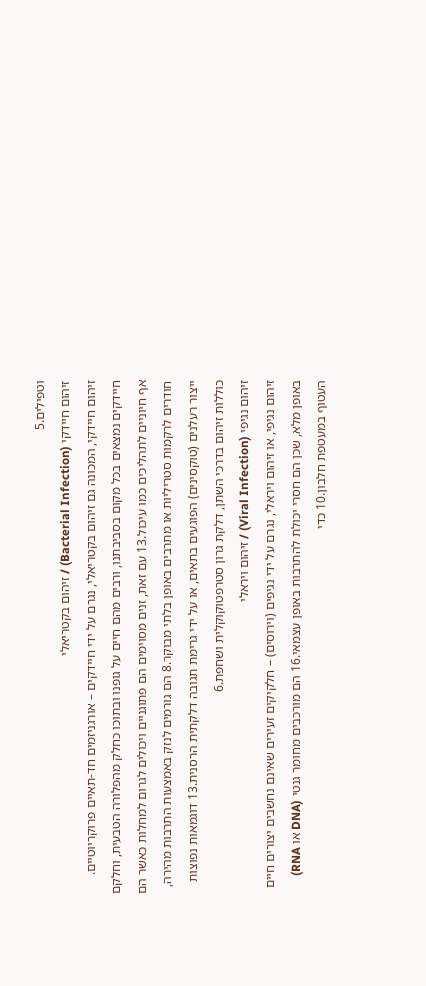וטפילים.5
זיהום חיידקי (Bacterial Infection) / זיהום בקטריאלי
זיהום חיידקי, המכונה גם זיהום בקטריאלי, נגרם על ידי חיידקים – אורגניזמים חד-תאיים פרוקריוטיים. חיידקים נמצאים בכל מקום בסביבתנו, ורבים מהם חיים על גופנו ובתוכו כחלק מהפלורה הטבעית, וחלקם אף חיוניים לתהליכים כמו עיכול.13 עם זאת, זנים מסוימים הם פתוגניים ויכולים לגרום למחלות כאשר הם חודרים לרקמות סטריליות או מתרבים באופן בלתי מבוקר.8 הם גורמים לנזק באמצעות התרבות מהירה, ייצור רעלנים (טוקסינים) הפוגעים בתאים, או על ידי גרימת תגובה דלקתית הרסנית.13 דוגמאות נפוצות כוללות זיהום בדרכי השתן, דלקת גרון סטרפטוקוקלית ושחפת.6
זיהום נגיפי (Viral Infection) / זיהום ויראלי
זיהום נגיפי, או זיהום ויראלי, נגרם על ידי נגיפים (וירוסים) – חלקיקים זעירים שאינם נחשבים יצורים חיים באופן מלא, שכן הם חסרי יכולת להתרבות באופן עצמאי.16 הם מורכבים מחומר גנטי (DNA או RNA) העטוף במעטפת חלבון.10 כדי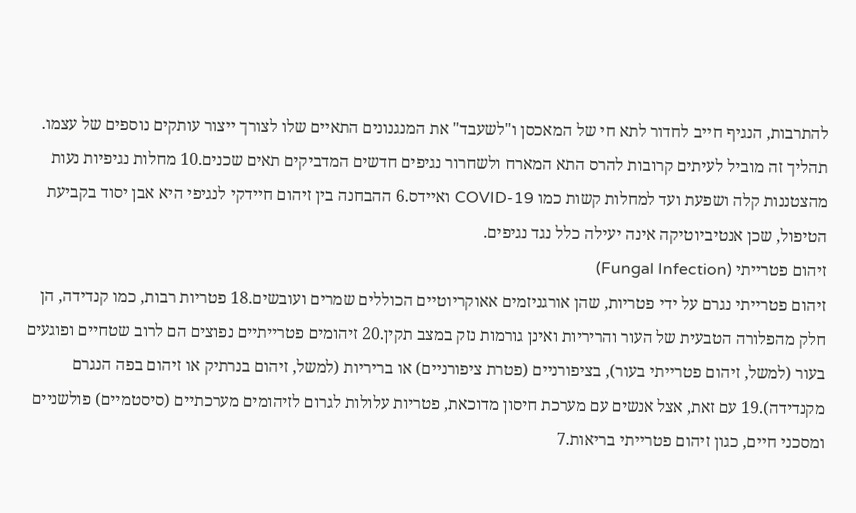להתרבות, הנגיף חייב לחדור לתא חי של המאכסן ו"לשעבד" את המנגנונים התאיים שלו לצורך ייצור עותקים נוספים של עצמו. תהליך זה מוביל לעיתים קרובות להרס התא המארח ולשחרור נגיפים חדשים המדביקים תאים שכנים.10 מחלות נגיפיות נעות מהצטננות קלה ושפעת ועד למחלות קשות כמו COVID-19 ואיידס.6 ההבחנה בין זיהום חיידקי לנגיפי היא אבן יסוד בקביעת הטיפול, שכן אנטיביוטיקה אינה יעילה כלל נגד נגיפים.
זיהום פטרייתי (Fungal Infection)
זיהום פטרייתי נגרם על ידי פטריות, שהן אורגניזמים אאוקריוטיים הכוללים שמרים ועובשים.18 פטריות רבות, כמו קנדידה, הן חלק מהפלורה הטבעית של העור והריריות ואינן גורמות נזק במצב תקין.20 זיהומים פטרייתיים נפוצים הם לרוב שטחיים ופוגעים בעור (למשל, זיהום פטרייתי בעור), בציפורניים (פטרת ציפורניים) או בריריות (למשל, זיהום בנרתיק או זיהום בפה הנגרם מקנדידה).19 עם זאת, אצל אנשים עם מערכת חיסון מדוכאת, פטריות עלולות לגרום לזיהומים מערכתיים (סיסטמיים) פולשניים ומסכני חיים, כגון זיהום פטרייתי בריאות.7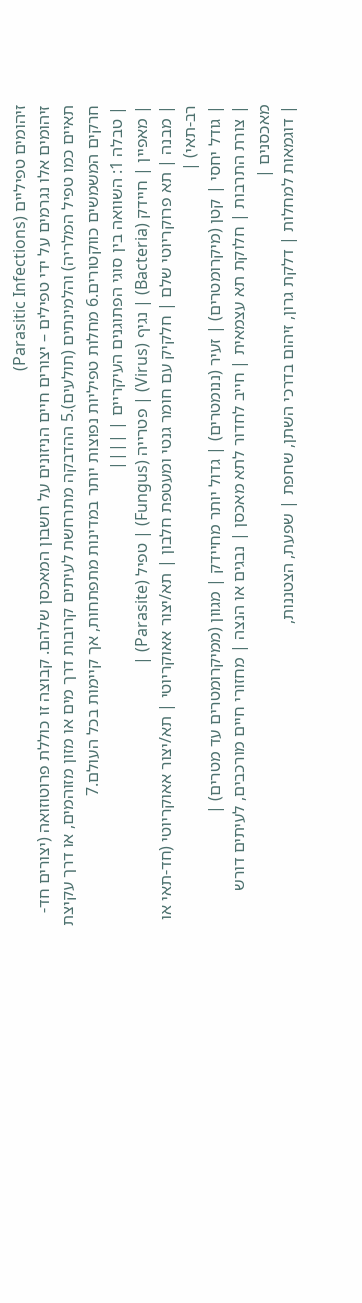זיהומים טפיליים (Parasitic Infections)
זיהומים אלו נגרמים על ידי טפילים – יצורים חיים הניזונים על חשבון המאכסן שלהם. קבוצה זו כוללת פרוטוזואה (יצורים חד-תאיים כמו טפיל המלריה) והלמינתים (תולעים).5 ההדבקה מתרחשת לעיתים קרובות דרך מים או מזון מזוהמים, או דרך עקיצת חרקים המשמשים כווקטורים.6 מחלות טפיליות נפוצות יותר במדינות מתפתחות, אך קיימות בכל העולם.7
| טבלה 1: השוואה בין סוגי הפתוגנים העיקריים | ||||
| מאפיין | חיידק (Bacteria) | נגיף (Virus) | פטרייה (Fungus) | טפיל (Parasite) |
| מבנה | תא פרוקריוטי שלם | חלקיק עם חומר גנטי ומעטפת חלבון | תא/יצור אאוקריוטי | תא/יצור אאוקריוטי (חד-תאי או רב-תאי) |
| גודל יחסי | קטן (מיקרומטרים) | זעיר (ננומטרים) | גדול יותר מחיידק | מגוון (ממיקרומטרים עד מטרים) |
| צורת התרבות | חלוקת תא עצמאית | חייב לחדור לתא מאכסן | נבגים או הנצה | מחזורי חיים מורכבים, לעיתים דורש מאכסנים |
| דוגמאות למחלות | דלקת גרון, זיהום בדרכי השתן, שחפת | שפעת, הצטננות,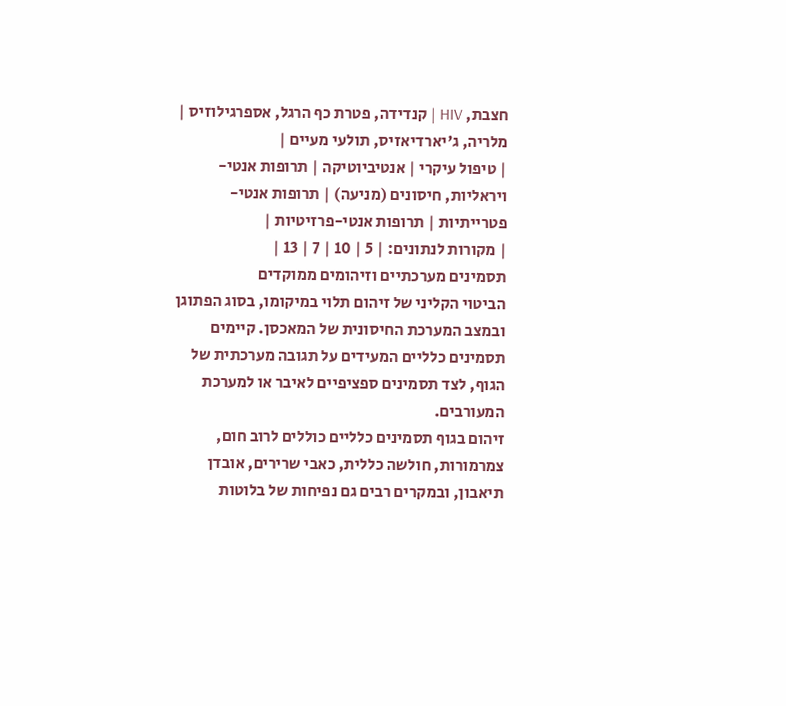חצבת, HIV | קנדידה, פטרת כף הרגל, אספרגילוזיס | מלריה, ג'יארדיאזיס, תולעי מעיים |
| טיפול עיקרי | אנטיביוטיקה | תרופות אנטי-ויראליות, חיסונים (מניעה) | תרופות אנטי-פטרייתיות | תרופות אנטי-פרזיטיות |
| מקורות לנתונים: | 5 | 10 | 7 | 13 |
תסמינים מערכתיים וזיהומים ממוקדים
הביטוי הקליני של זיהום תלוי במיקומו, בסוג הפתוגן ובמצב המערכת החיסונית של המאכסן. קיימים תסמינים כלליים המעידים על תגובה מערכתית של הגוף, לצד תסמינים ספציפיים לאיבר או למערכת המעורבים.
זיהום בגוף תסמינים כלליים כוללים לרוב חום, צמרמורות, חולשה כללית, כאבי שרירים, אובדן תיאבון, ובמקרים רבים גם נפיחות של בלוטות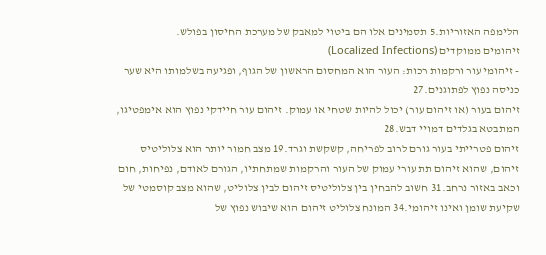הלימפה האזוריות.5 תסמינים אלו הם ביטוי למאבק של מערכת החיסון בפולש.
זיהומים ממוקדים (Localized Infections)
- זיהומי עור ורקמות רכות: העור הוא המחסום הראשון של הגוף, ופגיעה בשלמותו היא שער כניסה נפוץ לפתוגנים.27
זיהום בעור (או זיהום עור) יכול להיות שטחי או עמוק. זיהום עור חיידקי נפוץ הוא אימפטיגו, המתבטא בגלדים דמויי דבש.28
זיהום פטרייתי בעור גורם לרוב לפריחה, קשקשת וגרד.19 מצב חמור יותר הוא צלוליטיס זיהום, שהוא זיהום תת עורי עמוק של העור והרקמות שמתחתיו, הגורם לאודם, נפיחות, חום וכאב באזור נרחב.31 חשוב להבחין בין צלוליטיס זיהום לבין צלוליט, שהוא מצב קוסמטי של שקיעת שומן ואינו זיהומי.34 המונח צלוליט זיהום הוא שיבוש נפוץ של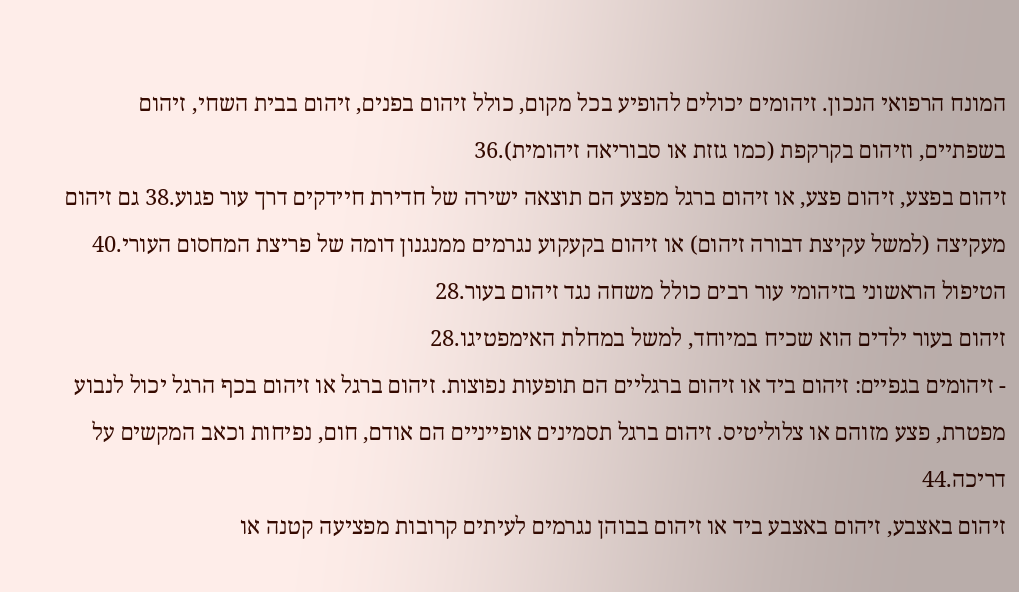המונח הרפואי הנכון. זיהומים יכולים להופיע בכל מקום, כולל זיהום בפנים, זיהום בבית השחי, זיהום בשפתיים, וזיהום בקרקפת (כמו גזזת או סבוריאה זיהומית).36
זיהום בפצע, זיהום פצע, או זיהום ברגל מפצע הם תוצאה ישירה של חדירת חיידקים דרך עור פגוע.38 גם זיהום מעקיצה (למשל עקיצת דבורה זיהום) או זיהום בקעקוע נגרמים ממנגנון דומה של פריצת המחסום העורי.40 הטיפול הראשוני בזיהומי עור רבים כולל משחה נגד זיהום בעור.28
זיהום בעור ילדים הוא שכיח במיוחד, למשל במחלת האימפטיגו.28
- זיהומים בגפיים: זיהום ביד או זיהום ברגליים הם תופעות נפוצות. זיהום ברגל או זיהום בכף הרגל יכול לנבוע מפטרת, פצע מזוהם או צלוליטיס. זיהום ברגל תסמינים אופייניים הם אודם, חום, נפיחות וכאב המקשים על דריכה.44
זיהום באצבע, זיהום באצבע ביד או זיהום בבוהן נגרמים לעיתים קרובות מפציעה קטנה או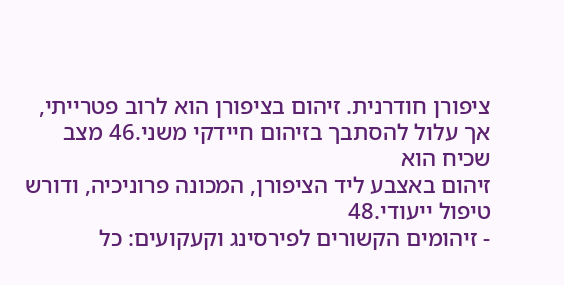ציפורן חודרנית. זיהום בציפורן הוא לרוב פטרייתי, אך עלול להסתבך בזיהום חיידקי משני.46 מצב שכיח הוא
זיהום באצבע ליד הציפורן, המכונה פרוניכיה, ודורש טיפול ייעודי.48
- זיהומים הקשורים לפירסינג וקעקועים: כל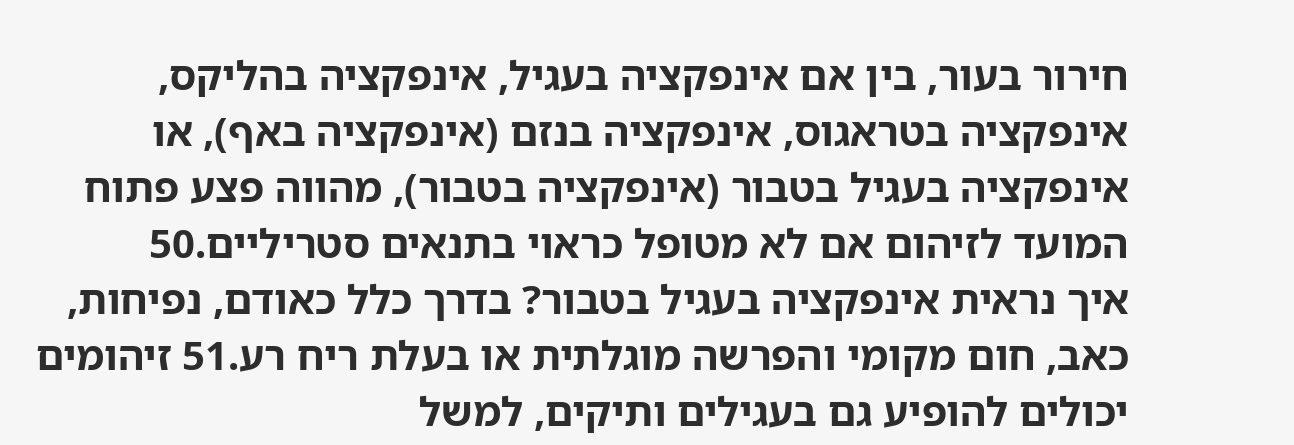חירור בעור, בין אם אינפקציה בעגיל, אינפקציה בהליקס, אינפקציה בטראגוס, אינפקציה בנזם (אינפקציה באף), או אינפקציה בעגיל בטבור (אינפקציה בטבור), מהווה פצע פתוח המועד לזיהום אם לא מטופל כראוי בתנאים סטריליים.50
איך נראית אינפקציה בעגיל בטבור? בדרך כלל כאודם, נפיחות, כאב, חום מקומי והפרשה מוגלתית או בעלת ריח רע.51 זיהומים יכולים להופיע גם בעגילים ותיקים, למשל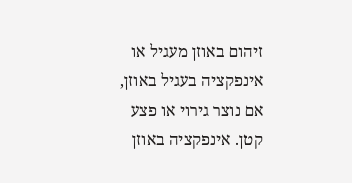זיהום באוזן מעגיל או אינפקציה בעגיל באוזן, אם נוצר גירוי או פצע קטן. אינפקציה באוזן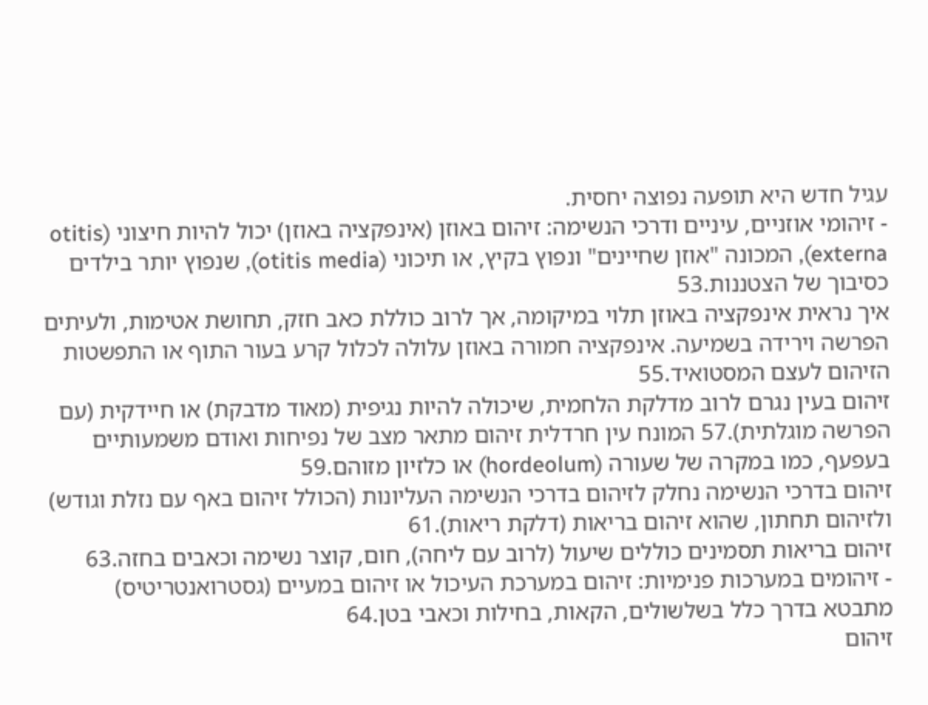עגיל חדש היא תופעה נפוצה יחסית.
- זיהומי אוזניים, עיניים ודרכי הנשימה: זיהום באוזן (אינפקציה באוזן) יכול להיות חיצוני (otitis externa), המכונה "אוזן שחיינים" ונפוץ בקיץ, או תיכוני (otitis media), שנפוץ יותר בילדים כסיבוך של הצטננות.53
איך נראית אינפקציה באוזן תלוי במיקומה, אך לרוב כוללת כאב חזק, תחושת אטימות, ולעיתים הפרשה וירידה בשמיעה. אינפקציה חמורה באוזן עלולה לכלול קרע בעור התוף או התפשטות הזיהום לעצם המסטואיד.55
זיהום בעין נגרם לרוב מדלקת הלחמית, שיכולה להיות נגיפית (מאוד מדבקת) או חיידקית (עם הפרשה מוגלתית).57 המונח עין חרדלית זיהום מתאר מצב של נפיחות ואודם משמעותיים בעפעף, כמו במקרה של שעורה (hordeolum) או כלזיון מזוהם.59
זיהום בדרכי הנשימה נחלק לזיהום בדרכי הנשימה העליונות (הכולל זיהום באף עם נזלת וגודש) ולזיהום תחתון, שהוא זיהום בריאות (דלקת ריאות).61
זיהום בריאות תסמינים כוללים שיעול (לרוב עם ליחה), חום, קוצר נשימה וכאבים בחזה.63
- זיהומים במערכות פנימיות: זיהום במערכת העיכול או זיהום במעיים (גסטרואנטריטיס) מתבטא בדרך כלל בשלשולים, הקאות, בחילות וכאבי בטן.64
זיהום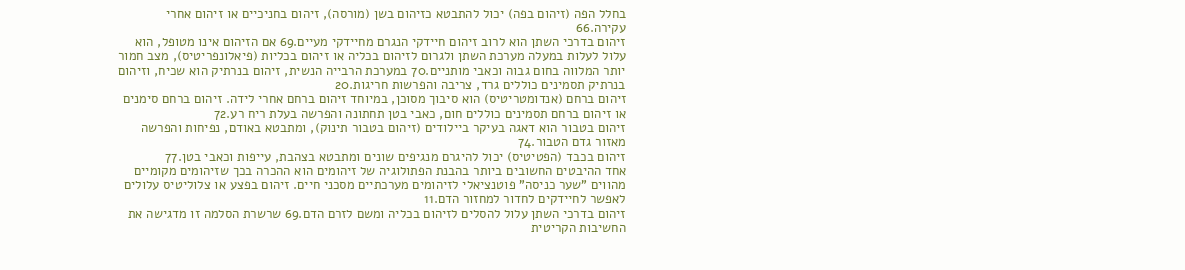בחלל הפה (זיהום בפה) יכול להתבטא כזיהום בשן (מורסה), זיהום בחניכיים או זיהום אחרי עקירה.66
זיהום בדרכי השתן הוא לרוב זיהום חיידקי הנגרם מחיידקי מעיים.69 אם הזיהום אינו מטופל, הוא עלול לעלות במעלה מערכת השתן ולגרום לזיהום בכליה או זיהום בכליות (פיאלונפריטיס), מצב חמור יותר המלווה בחום גבוה וכאבי מותניים.70 במערכת הרבייה הנשית, זיהום בנרתיק הוא שכיח, וזיהום בנרתיק תסמינים כוללים גרד, צריבה והפרשות חריגות.20
זיהום ברחם (אנדומטריטיס) הוא סיבוך מסוכן, במיוחד זיהום ברחם אחרי לידה. זיהום ברחם סימנים או זיהום ברחם תסמינים כוללים חום, כאבי בטן תחתונה והפרשה בעלת ריח רע.72
זיהום בטבור הוא דאגה בעיקר ביילודים (זיהום בטבור תינוק), ומתבטא באודם, נפיחות והפרשה מאזור גדם הטבור.74
זיהום בכבד (הפטיטיס) יכול להיגרם מנגיפים שונים ומתבטא בצהבת, עייפות וכאבי בטן.77
אחד ההיבטים החשובים ביותר בהבנת הפתולוגיה של זיהומים הוא ההכרה בכך שזיהומים מקומיים מהווים "שער כניסה" פוטנציאלי לזיהומים מערכתיים מסכני חיים. זיהום בפצע או צלוליטיס עלולים לאפשר לחיידקים לחדור למחזור הדם.11
זיהום בדרכי השתן עלול להסלים לזיהום בכליה ומשם לזרם הדם.69 שרשרת הסלמה זו מדגישה את החשיבות הקריטית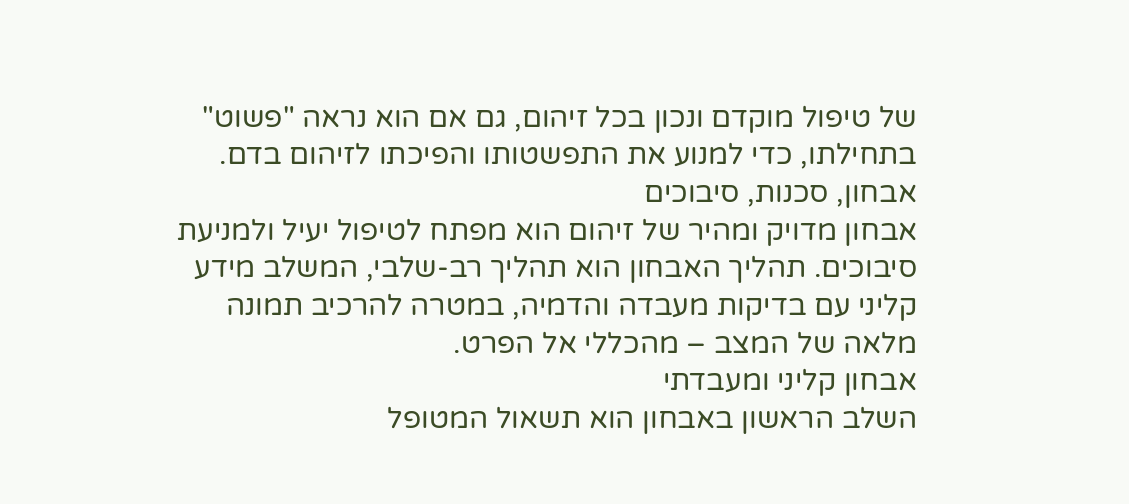של טיפול מוקדם ונכון בכל זיהום, גם אם הוא נראה "פשוט" בתחילתו, כדי למנוע את התפשטותו והפיכתו לזיהום בדם.
אבחון, סכנות, סיבוכים
אבחון מדויק ומהיר של זיהום הוא מפתח לטיפול יעיל ולמניעת סיבוכים. תהליך האבחון הוא תהליך רב-שלבי, המשלב מידע קליני עם בדיקות מעבדה והדמיה, במטרה להרכיב תמונה מלאה של המצב – מהכללי אל הפרט.
אבחון קליני ומעבדתי
השלב הראשון באבחון הוא תשאול המטופל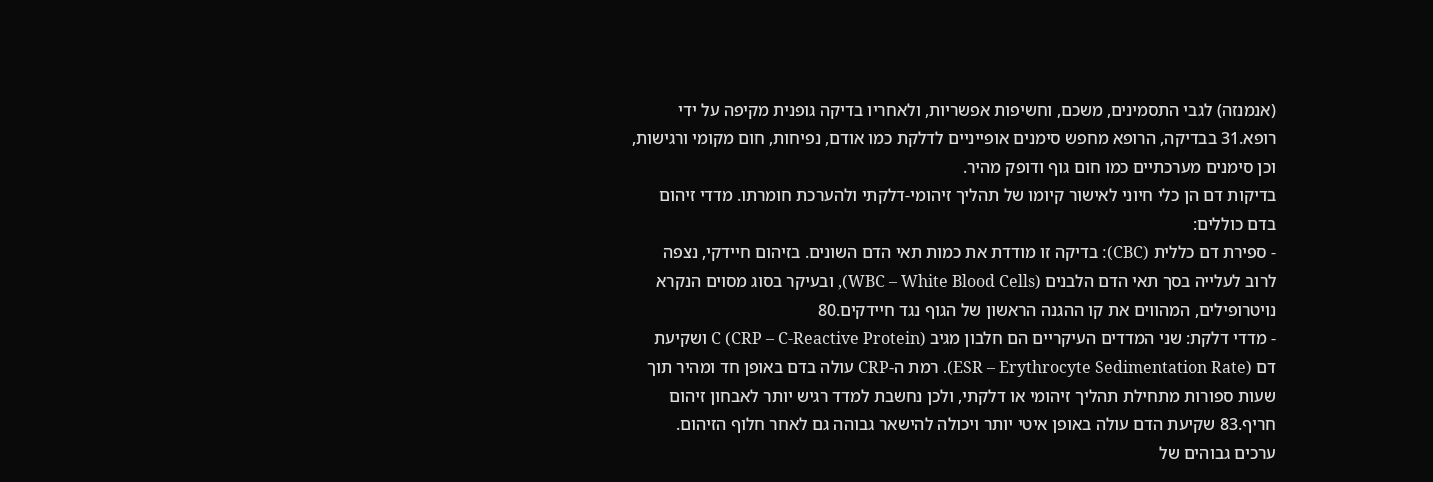(אנמנזה) לגבי התסמינים, משכם, וחשיפות אפשריות, ולאחריו בדיקה גופנית מקיפה על ידי רופא.31 בבדיקה, הרופא מחפש סימנים אופייניים לדלקת כמו אודם, נפיחות, חום מקומי ורגישות, וכן סימנים מערכתיים כמו חום גוף ודופק מהיר.
בדיקות דם הן כלי חיוני לאישור קיומו של תהליך זיהומי-דלקתי ולהערכת חומרתו. מדדי זיהום בדם כוללים:
- ספירת דם כללית (CBC): בדיקה זו מודדת את כמות תאי הדם השונים. בזיהום חיידקי, נצפה לרוב לעלייה בסך תאי הדם הלבנים (WBC – White Blood Cells), ובעיקר בסוג מסוים הנקרא נויטרופילים, המהווים את קו ההגנה הראשון של הגוף נגד חיידקים.80
- מדדי דלקת: שני המדדים העיקריים הם חלבון מגיב C (CRP – C-Reactive Protein) ושקיעת דם (ESR – Erythrocyte Sedimentation Rate). רמת ה-CRP עולה בדם באופן חד ומהיר תוך שעות ספורות מתחילת תהליך זיהומי או דלקתי, ולכן נחשבת למדד רגיש יותר לאבחון זיהום חריף.83 שקיעת הדם עולה באופן איטי יותר ויכולה להישאר גבוהה גם לאחר חלוף הזיהום. ערכים גבוהים של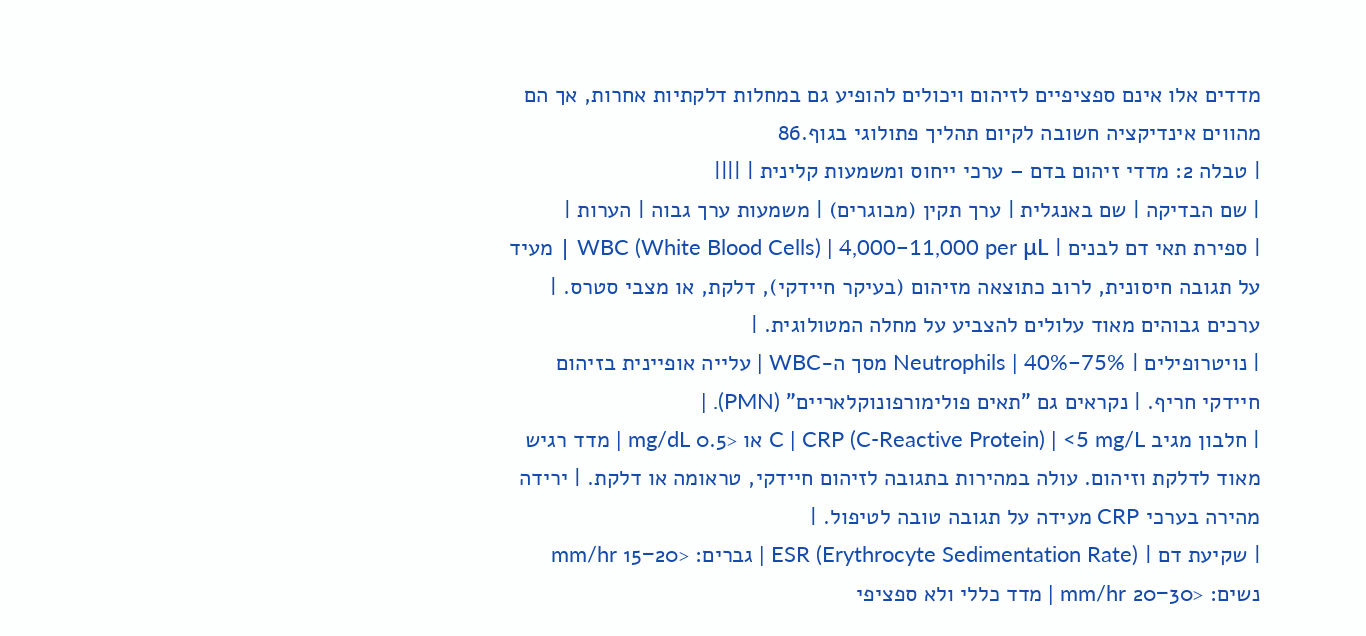מדדים אלו אינם ספציפיים לזיהום ויכולים להופיע גם במחלות דלקתיות אחרות, אך הם מהווים אינדיקציה חשובה לקיום תהליך פתולוגי בגוף.86
| טבלה 2: מדדי זיהום בדם – ערכי ייחוס ומשמעות קלינית | ||||
| שם הבדיקה | שם באנגלית | ערך תקין (מבוגרים) | משמעות ערך גבוה | הערות |
| ספירת תאי דם לבנים | WBC (White Blood Cells) | 4,000−11,000 per μL | מעיד על תגובה חיסונית, לרוב כתוצאה מזיהום (בעיקר חיידקי), דלקת, או מצבי סטרס. | ערכים גבוהים מאוד עלולים להצביע על מחלה המטולוגית. |
| נויטרופילים | Neutrophils | 40%−75% מסך ה-WBC | עלייה אופיינית בזיהום חיידקי חריף. | נקראים גם "תאים פולימורפונוקלאריים" (PMN). |
| חלבון מגיב C | CRP (C-Reactive Protein) | <5 mg/L או <0.5 mg/dL | מדד רגיש מאוד לדלקת וזיהום. עולה במהירות בתגובה לזיהום חיידקי, טראומה או דלקת. | ירידה מהירה בערכי CRP מעידה על תגובה טובה לטיפול. |
| שקיעת דם | ESR (Erythrocyte Sedimentation Rate) | גברים: <15−20 mm/hr נשים: <20−30 mm/hr | מדד כללי ולא ספציפי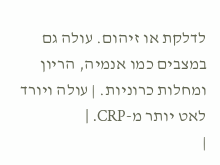לדלקת או זיהום. עולה גם במצבים כמו אנמיה, הריון ומחלות כרוניות. | עולה ויורד לאט יותר מ-CRP. |
|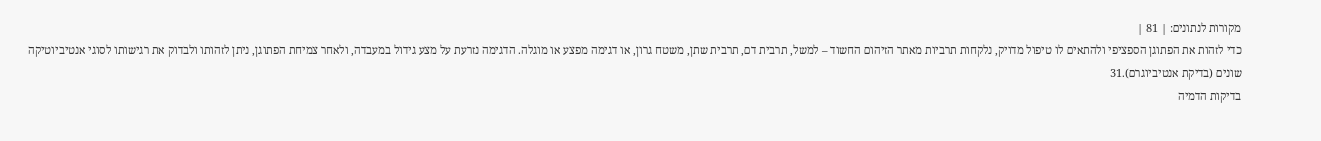מקורות לנתונים: | 81 |
כדי לזהות את הפתוגן הספציפי ולהתאים לו טיפול מדויק, נלקחות תרביות מאתר הזיהום החשוד – למשל, תרבית דם, תרבית שתן, משטח גרון, או דגימה מפצע או מוגלה. הדגימה נזרעת על מצע גידול במעבדה, ולאחר צמיחת הפתוגן, ניתן לזהותו ולבדוק את רגישותו לסוגי אנטיביוטיקה שונים (בדיקת אנטיביוגרם).31
בדיקות הדמיה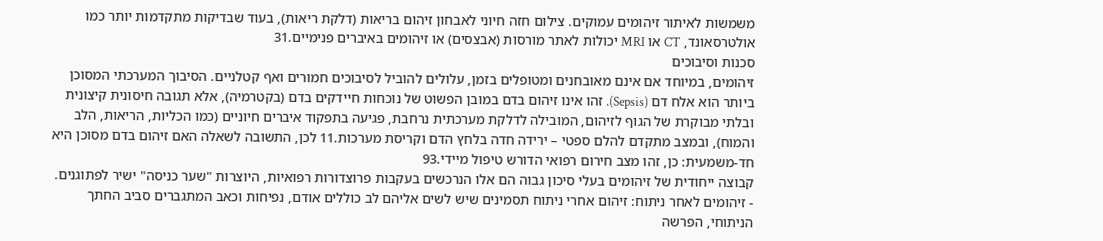משמשות לאיתור זיהומים עמוקים. צילום חזה חיוני לאבחון זיהום בריאות (דלקת ריאות), בעוד שבדיקות מתקדמות יותר כמו אולטרסאונד, CT או MRI יכולות לאתר מורסות (אבצסים) או זיהומים באיברים פנימיים.31
סכנות וסיבוכים
זיהומים, במיוחד אם אינם מאובחנים ומטופלים בזמן, עלולים להוביל לסיבוכים חמורים ואף קטלניים. הסיבוך המערכתי המסוכן ביותר הוא אלח דם (Sepsis). זהו אינו זיהום בדם במובן הפשוט של נוכחות חיידקים בדם (בקטרמיה), אלא תגובה חיסונית קיצונית ובלתי מבוקרת של הגוף לזיהום, המובילה לדלקת מערכתית נרחבת, פגיעה בתפקוד איברים חיוניים (כמו הכליות, הריאות, הלב והמוח), ובמצב מתקדם להלם ספטי – ירידה חדה בלחץ הדם וקריסת מערכות.11 לכן, התשובה לשאלה האם זיהום בדם מסוכן היא חד-משמעית: כן, זהו מצב חירום רפואי הדורש טיפול מיידי.93
קבוצה ייחודית של זיהומים בעלי סיכון גבוה הם אלו הנרכשים בעקבות פרוצדורות רפואיות, היוצרות "שער כניסה" ישיר לפתוגנים.
- זיהומים לאחר ניתוח: זיהום אחרי ניתוח תסמינים שיש לשים אליהם לב כוללים אודם, נפיחות וכאב המתגברים סביב החתך הניתוחי, הפרשה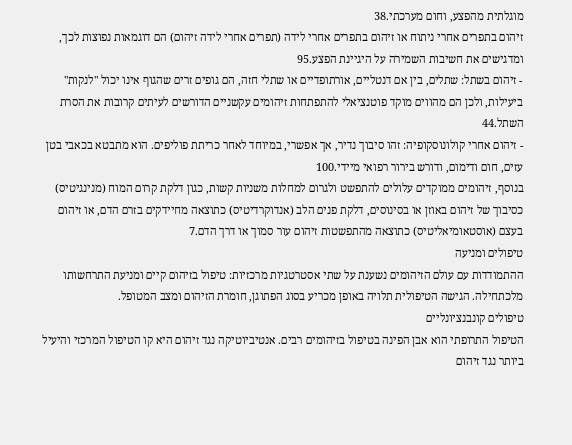מוגלתית מהפצע, וחום מערכתי.38
זיהום בתפרים אחרי ניתוח או זיהום בתפרים אחרי לידה (תפרים אחרי לידה זיהום) הם דוגמאות נפוצות לכך, ומדגישים את חשיבות השמירה על היגיינת הפצע.95
- זיהום בשתל: שתלים, בין אם דנטליים, אורתופדיים או שתלי חזה, הם גופים זרים שהגוף אינו יכול "לנקות" ביעילות, ולכן הם מהווים מוקד פוטנציאלי להתפתחות זיהומים עקשניים הדורשים לעיתים קרובות את הסרת השתל.44
- זיהום אחרי קולונוסקופיה: זהו סיבוך נדיר, אך אפשרי, במיוחד לאחר כריתת פוליפים. הוא מתבטא בכאבי בטן עזים, חום ודימום, ודורש בירור רפואי מיידי.100
בנוסף, זיהומים ממוקדים עלולים להתפשט ולגרום למחלות משניות קשות, כגון דלקת קרום המוח (מנינגיטיס) כסיבוך של זיהום באוזן או בסינוסים, דלקת פנים הלב (אנדוקרדיטיס) כתוצאה מחיידקים בזרם הדם, או זיהום בעצם (אוסטאומיאליטיס) כתוצאה מהתפשטות זיהום עור סמוך או דרך הדם.7
טיפולים ומניעה
ההתמודדות עם עולם הזיהומים נשענת על שתי אסטרטגיות מרכזיות: טיפול בזיהום קיים ומניעת התרחשותו מלכתחילה. הגישה הטיפולית תלויה באופן מכריע בסוג הפתוגן, חומרת הזיהום ומצב המטופל.
טיפולים קונבנציונליים
הטיפול התרופתי הוא אבן הפינה בטיפול בזיהומים רבים. אנטיביוטיקה נגד זיהום היא קו הטיפול המרכזי והיעיל ביותר נגד זיהום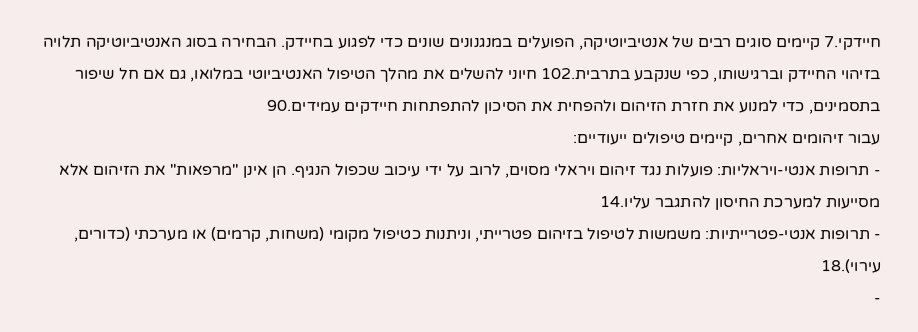חיידקי.7 קיימים סוגים רבים של אנטיביוטיקה, הפועלים במנגנונים שונים כדי לפגוע בחיידק. הבחירה בסוג האנטיביוטיקה תלויה בזיהוי החיידק וברגישותו, כפי שנקבע בתרבית.102 חיוני להשלים את מהלך הטיפול האנטיביוטי במלואו, גם אם חל שיפור בתסמינים, כדי למנוע את חזרת הזיהום ולהפחית את הסיכון להתפתחות חיידקים עמידים.90
עבור זיהומים אחרים, קיימים טיפולים ייעודיים:
- תרופות אנטי-ויראליות: פועלות נגד זיהום ויראלי מסוים, לרוב על ידי עיכוב שכפול הנגיף. הן אינן "מרפאות" את הזיהום אלא מסייעות למערכת החיסון להתגבר עליו.14
- תרופות אנטי-פטרייתיות: משמשות לטיפול בזיהום פטרייתי, וניתנות כטיפול מקומי (משחות, קרמים) או מערכתי (כדורים, עירוי).18
-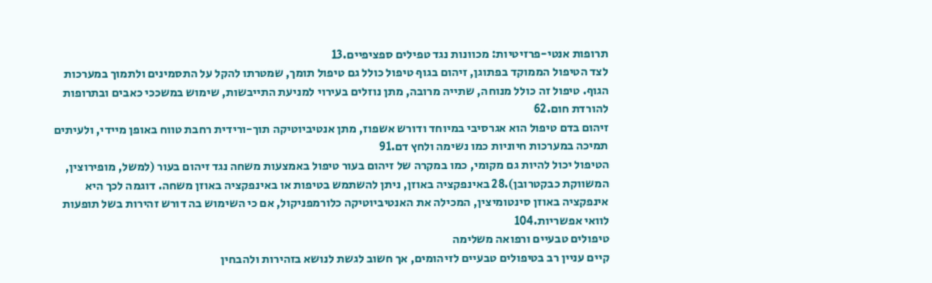תרופות אנטי-פרזיטיות: מכוונות נגד טפילים ספציפיים.13
לצד הטיפול הממוקד בפתוגן, זיהום בגוף טיפול כולל גם טיפול תומך, שמטרתו להקל על התסמינים ולתמוך במערכות הגוף. טיפול זה כולל מנוחה, שתייה מרובה, מתן נוזלים בעירוי למניעת התייבשות, שימוש במשככי כאבים ובתרופות להורדת חום.62
זיהום בדם טיפול הוא אגרסיבי במיוחד ודורש אשפוז, מתן אנטיביוטיקה תוך-ורידית רחבת טווח באופן מיידי, ולעיתים תמיכה במערכות חיוניות כמו נשימה ולחץ דם.91
הטיפול יכול להיות גם מקומי, כמו במקרה של זיהום בעור טיפול באמצעות משחה נגד זיהום בעור (למשל, מופירוצין, המשווקת כבקטרובן).28 באינפקציה באוזן, ניתן להשתמש בטיפות או באינפקציה באוזן משחה. דוגמה לכך היא אינפקציה באוזן סינטומיצין, המכילה את האנטיביוטיקה כלורמפניקול, אם כי השימוש בה דורש זהירות בשל תופעות לוואי אפשריות.104
טיפולים טבעיים ורפואה משלימה
קיים עניין רב בטיפולים טבעיים לזיהומים, אך חשוב לגשת לנושא בזהירות ולהבחין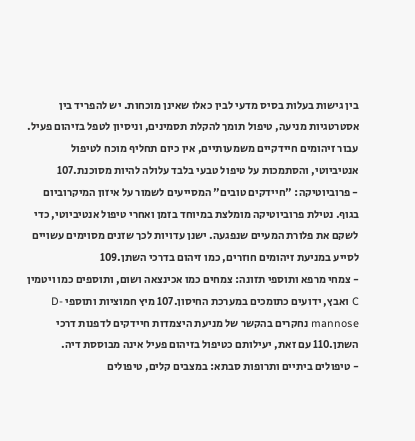בין גישות בעלות בסיס מדעי לבין כאלו שאינן מוכחות. יש להפריד בין אסטרטגיות מניעה, טיפול תומך להקלת תסמינים, וניסיון לטפל בזיהום פעיל. עבור זיהומים חיידקיים משמעותיים, אין כיום תחליף מוכח לטיפול אנטיביוטי, והסתמכות על טיפול טבעי בלבד עלולה להיות מסוכנת.107
- פרוביוטיקה: "חיידקים טובים" המסייעים לשמור על איזון המיקרוביום בגוף. נטילת פרוביוטיקה מומלצת במיוחד בזמן ואחרי טיפול אנטיביוטי, כדי לשקם את פלורת המעיים שנפגעה. ישנן עדויות לכך שזנים מסוימים עשויים לסייע במניעת זיהומים חוזרים, כמו זיהום בדרכי השתן.109
- צמחי מרפא ותוספי תזונה: צמחים כמו אכינצאה ושום, ותוספים כמו ויטמין C ואבץ, ידועים כתומכים במערכת החיסון.107 מיץ חמוציות ותוספי D-mannose נחקרים בהקשר של מניעת היצמדות חיידקים לדפנות דרכי השתן.110 עם זאת, יעילותם כטיפול בזיהום פעיל אינה מבוססת דיה.
- טיפולים ביתיים ותרופות סבתא: במצבים קלים, טיפולים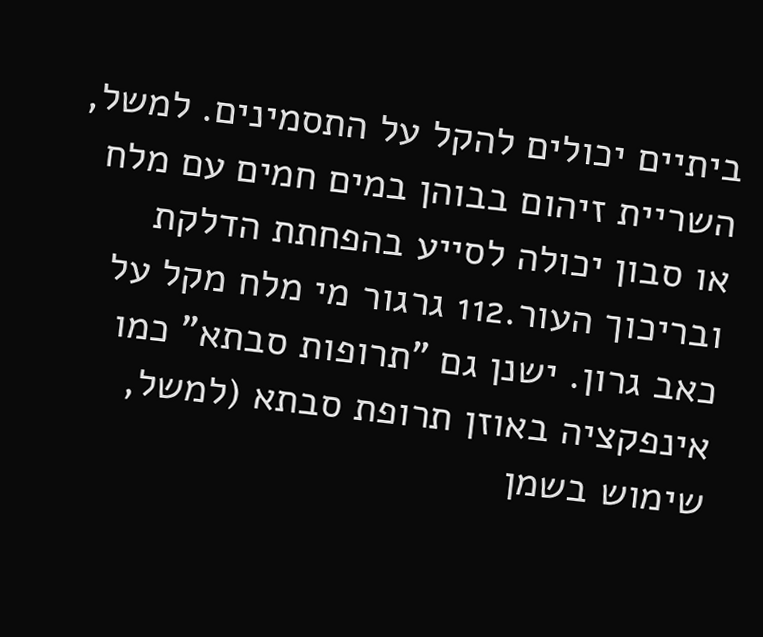ביתיים יכולים להקל על התסמינים. למשל, השריית זיהום בבוהן במים חמים עם מלח או סבון יכולה לסייע בהפחתת הדלקת ובריכוך העור.112 גרגור מי מלח מקל על כאב גרון. ישנן גם "תרופות סבתא" כמו אינפקציה באוזן תרופת סבתא (למשל, שימוש בשמן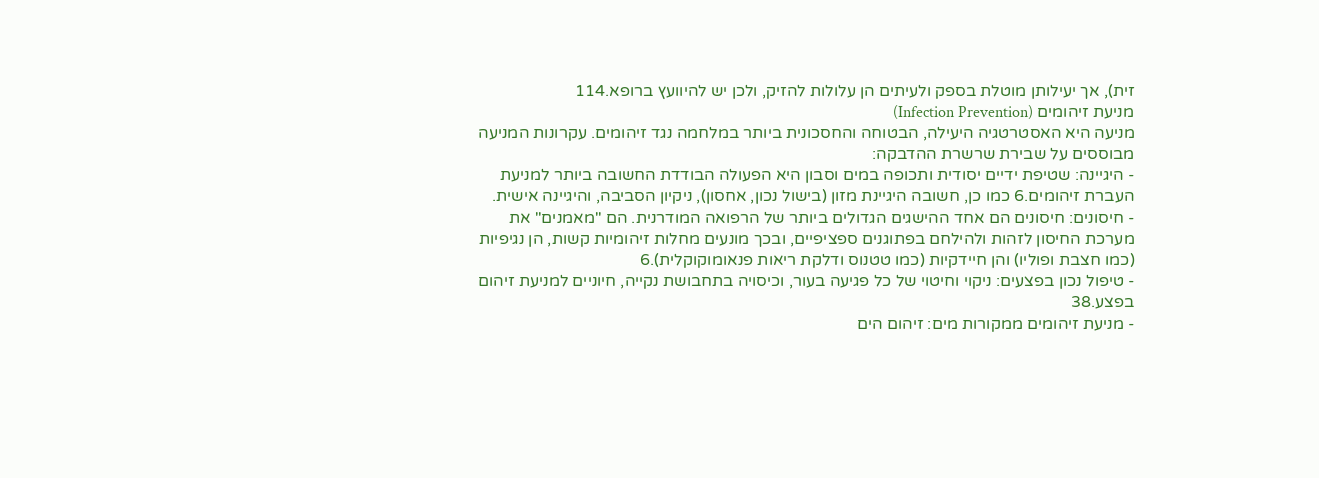זית), אך יעילותן מוטלת בספק ולעיתים הן עלולות להזיק, ולכן יש להיוועץ ברופא.114
מניעת זיהומים (Infection Prevention)
מניעה היא האסטרטגיה היעילה, הבטוחה והחסכונית ביותר במלחמה נגד זיהומים. עקרונות המניעה מבוססים על שבירת שרשרת ההדבקה:
- היגיינה: שטיפת ידיים יסודית ותכופה במים וסבון היא הפעולה הבודדת החשובה ביותר למניעת העברת זיהומים.6 כמו כן, חשובה היגיינת מזון (בישול נכון, אחסון), ניקיון הסביבה, והיגיינה אישית.
- חיסונים: חיסונים הם אחד ההישגים הגדולים ביותר של הרפואה המודרנית. הם "מאמנים" את מערכת החיסון לזהות ולהילחם בפתוגנים ספציפיים, ובכך מונעים מחלות זיהומיות קשות, הן נגיפיות (כמו חצבת ופוליו) והן חיידקיות (כמו טטנוס ודלקת ריאות פנאומוקוקלית).6
- טיפול נכון בפצעים: ניקוי וחיטוי של כל פגיעה בעור, וכיסויה בתחבושת נקייה, חיוניים למניעת זיהום בפצע.38
- מניעת זיהומים ממקורות מים: זיהום הים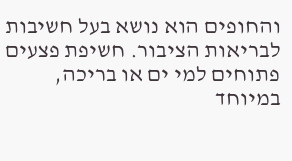והחופים הוא נושא בעל חשיבות לבריאות הציבור. חשיפת פצעים פתוחים למי ים או בריכה, במיוחד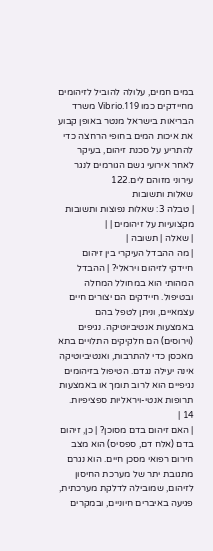במים חמים, עלולה להוביל לזיהומים מחיידקים כמו Vibrio.119 משרד הבריאות בישראל מנטר באופן קבוע את איכות המים בחופי הרחצה כדי להתריע על סכנת זיהום, בעיקר לאחר אירועי גשם הגורמים לנגר עירוני מזוהם לים.122
שאלות ותשובות
| טבלה 3: שאלות נפוצות ותשובות מקצועיות על זיהומים | |
| שאלה | תשובה |
| מה ההבדל העיקרי בין זיהום חיידקי לזיהום ויראלי? | ההבדל המהותי הוא במחולל המחלה ובטיפול. חיידקים הם יצורים חיים עצמאיים, וניתן לטפל בהם באמצעות אנטיביוטיקה. נגיפים (וירוסים) הם חלקיקים התלויים בתא מאכסן כדי להתרבות, ואנטיביוטיקה אינה יעילה נגדם. הטיפול בזיהומים נגיפיים הוא לרוב תומך או באמצעות תרופות אנטי-ויראליות ספציפיות. 14 |
| האם זיהום בדם מסוכן? | כן, זיהום בדם (אלח דם, ספסיס) הוא מצב חירום רפואי מסכן חיים. הוא נגרם מתגובת יתר של מערכת החיסון לזיהום, שמובילה לדלקת מערכתית, פגיעה באיברים חיוניים, ובמקרים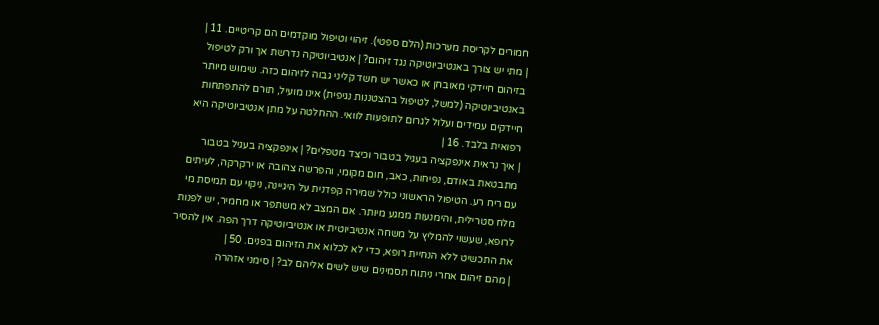חמורים לקריסת מערכות (הלם ספטי). זיהוי וטיפול מוקדמים הם קריטיים. 11 |
| מתי יש צורך באנטיביוטיקה נגד זיהום? | אנטיביוטיקה נדרשת אך ורק לטיפול בזיהום חיידקי מאובחן או כאשר יש חשד קליני גבוה לזיהום כזה. שימוש מיותר באנטיביוטיקה (למשל, לטיפול בהצטננות נגיפית) אינו מועיל, תורם להתפתחות חיידקים עמידים ועלול לגרום לתופעות לוואי. ההחלטה על מתן אנטיביוטיקה היא רפואית בלבד. 16 |
| איך נראית אינפקציה בעגיל בטבור וכיצד מטפלים? | אינפקציה בעגיל בטבור מתבטאת באודם, נפיחות, כאב, חום מקומי, והפרשה צהובה או ירקרקה, לעיתים עם ריח רע. הטיפול הראשוני כולל שמירה קפדנית על היגיינה, ניקוי עם תמיסת מי מלח סטרילית, והימנעות ממגע מיותר. אם המצב לא משתפר או מחמיר, יש לפנות לרופא, שעשוי להמליץ על משחה אנטיביוטית או אנטיביוטיקה דרך הפה. אין להסיר את התכשיט ללא הנחיית רופא, כדי לא לכלוא את הזיהום בפנים. 50 |
| מהם זיהום אחרי ניתוח תסמינים שיש לשים אליהם לב? | סימני אזהרה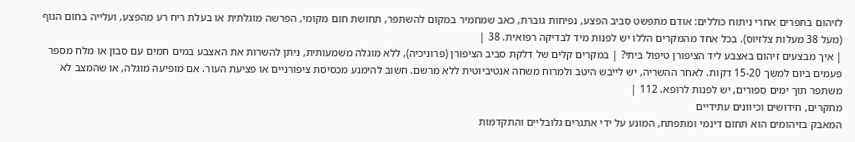לזיהום בתפרים אחרי ניתוח כוללים: אודם מתפשט סביב הפצע, נפיחות גוברת, כאב שמחמיר במקום להשתפר, תחושת חום מקומי, הפרשה מוגלתית או בעלת ריח רע מהפצע, ועלייה בחום הגוף (מעל 38 מעלות צלזיוס). בכל אחד מהמקרים הללו יש לפנות מיד לבדיקה רפואית. 38 |
| איך מבצעים זיהום באצבע ליד הציפורן טיפול ביתי? | במקרים קלים של דלקת סביב הציפורן (פרוניכיה), ללא מוגלה משמעותית, ניתן להשרות את האצבע במים חמים עם סבון או מלח מספר פעמים ביום למשך 15-20 דקות. לאחר ההשריה, יש לייבש היטב ולמרוח משחה אנטיביוטית ללא מרשם. חשוב להימנע מכסיסת ציפורניים או פציעת העור. אם מופיעה מוגלה, או שהמצב לא משתפר תוך ימים ספורים, יש לפנות לרופא. 112 |
מחקרים, חידושים וכיוונים עתידיים
המאבק בזיהומים הוא תחום דינמי ומתפתח, המונע על ידי אתגרים גלובליים והתקדמות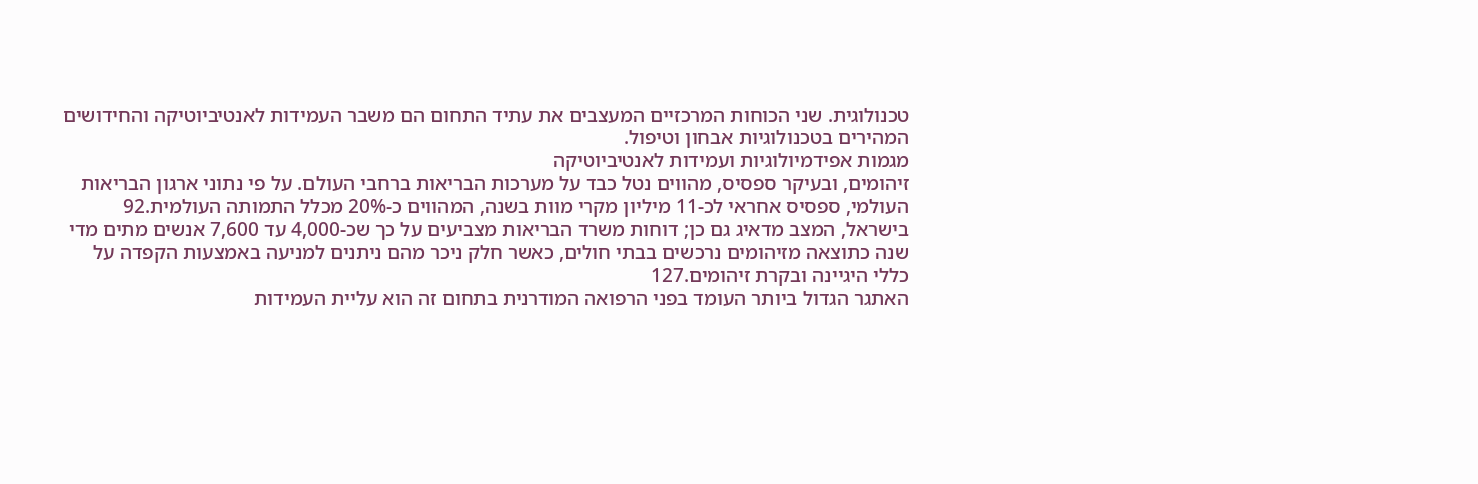טכנולוגית. שני הכוחות המרכזיים המעצבים את עתיד התחום הם משבר העמידות לאנטיביוטיקה והחידושים המהירים בטכנולוגיות אבחון וטיפול.
מגמות אפידמיולוגיות ועמידות לאנטיביוטיקה
זיהומים, ובעיקר ספסיס, מהווים נטל כבד על מערכות הבריאות ברחבי העולם. על פי נתוני ארגון הבריאות העולמי, ספסיס אחראי לכ-11 מיליון מקרי מוות בשנה, המהווים כ-20% מכלל התמותה העולמית.92 בישראל, המצב מדאיג גם כן; דוחות משרד הבריאות מצביעים על כך שכ-4,000 עד 7,600 אנשים מתים מדי שנה כתוצאה מזיהומים נרכשים בבתי חולים, כאשר חלק ניכר מהם ניתנים למניעה באמצעות הקפדה על כללי היגיינה ובקרת זיהומים.127
האתגר הגדול ביותר העומד בפני הרפואה המודרנית בתחום זה הוא עליית העמידות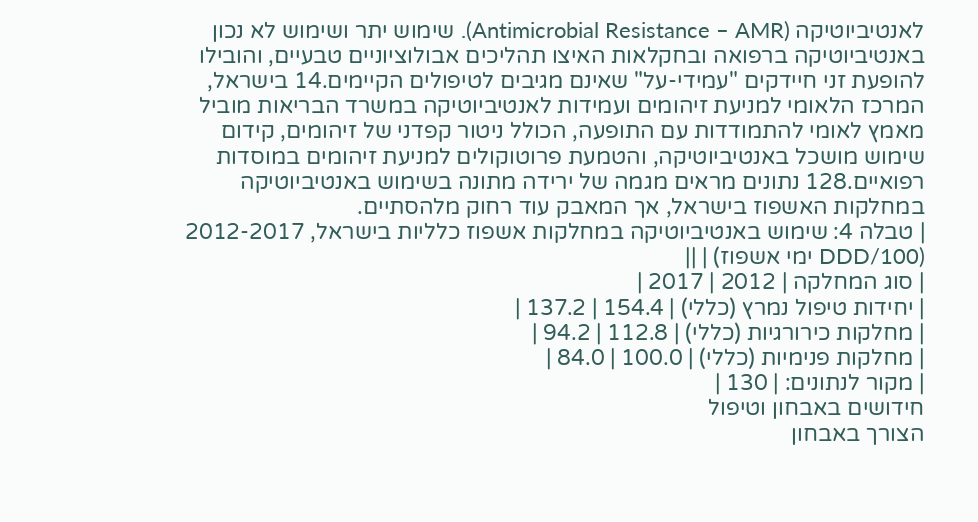לאנטיביוטיקה (Antimicrobial Resistance – AMR). שימוש יתר ושימוש לא נכון באנטיביוטיקה ברפואה ובחקלאות האיצו תהליכים אבולוציוניים טבעיים, והובילו להופעת זני חיידקים "עמידי-על" שאינם מגיבים לטיפולים הקיימים.14 בישראל, המרכז הלאומי למניעת זיהומים ועמידות לאנטיביוטיקה במשרד הבריאות מוביל מאמץ לאומי להתמודדות עם התופעה, הכולל ניטור קפדני של זיהומים, קידום שימוש מושכל באנטיביוטיקה, והטמעת פרוטוקולים למניעת זיהומים במוסדות רפואיים.128 נתונים מראים מגמה של ירידה מתונה בשימוש באנטיביוטיקה במחלקות האשפוז בישראל, אך המאבק עוד רחוק מלהסתיים.
| טבלה 4: שימוש באנטיביוטיקה במחלקות אשפוז כלליות בישראל, 2012-2017 (DDD/100 ימי אשפוז) | ||
| סוג המחלקה | 2012 | 2017 |
| יחידות טיפול נמרץ (כללי) | 154.4 | 137.2 |
| מחלקות כירורגיות (כללי) | 112.8 | 94.2 |
| מחלקות פנימיות (כללי) | 100.0 | 84.0 |
| מקור לנתונים: | 130 |
חידושים באבחון וטיפול
הצורך באבחון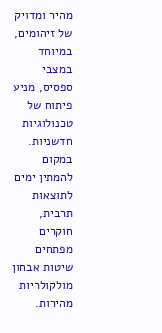מהיר ומדויק של זיהומים, במיוחד במצבי ספסיס, מניע פיתוח של טכנולוגיות חדשניות. במקום להמתין ימים לתוצאות תרבית, חוקרים מפתחים שיטות אבחון מולקולריות מהירות.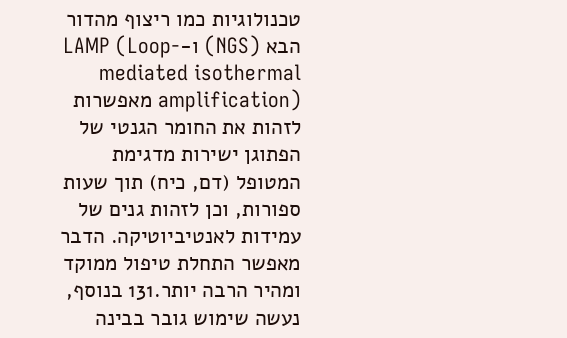טכנולוגיות כמו ריצוף מהדור הבא (NGS) ו-LAMP (Loop-mediated isothermal amplification) מאפשרות לזהות את החומר הגנטי של הפתוגן ישירות מדגימת המטופל (דם, כיח) תוך שעות ספורות, וכן לזהות גנים של עמידות לאנטיביוטיקה. הדבר מאפשר התחלת טיפול ממוקד ומהיר הרבה יותר.131 בנוסף, נעשה שימוש גובר בבינה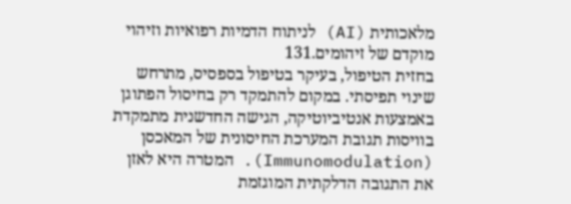מלאכותית (AI) לניתוח הדמיות רפואיות וזיהוי מוקדם של זיהומים.131
בחזית הטיפול, בעיקר בטיפול בספסיס, מתרחש שינוי תפיסתי. במקום להתמקד רק בחיסול הפתוגן באמצעות אנטיביוטיקה, הגישה החדשנית מתמקדת בוויסות תגובת המערכת החיסונית של המאכסן (Immunomodulation). המטרה היא לאזן את התגובה הדלקתית המוגזמת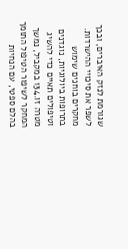שגורמת לנזק האיברים, ובכך לשפר את סיכויי ההישרדות. מחקרים בוחנים שימוש בתרופות ביולוגיות, נוגדנים וטיפולים תאיים כדי להשיג מטרה זו.134 במקביל, נמשך המחקר לשיפור הטיפול התומך בהלם ספטי, עם הנחיות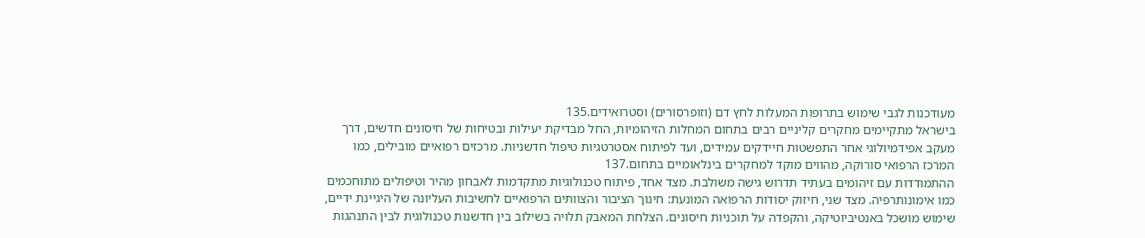מעודכנות לגבי שימוש בתרופות המעלות לחץ דם (וזופרסורים) וסטרואידים.135
בישראל מתקיימים מחקרים קליניים רבים בתחום המחלות הזיהומיות, החל מבדיקת יעילות ובטיחות של חיסונים חדשים, דרך מעקב אפידמיולוגי אחר התפשטות חיידקים עמידים, ועד לפיתוח אסטרטגיות טיפול חדשניות. מרכזים רפואיים מובילים, כמו המרכז הרפואי סורוקה, מהווים מוקד למחקרים בינלאומיים בתחום.137
ההתמודדות עם זיהומים בעתיד תדרוש גישה משולבת. מצד אחד, פיתוח טכנולוגיות מתקדמות לאבחון מהיר וטיפולים מתוחכמים כמו אימונותרפיה. מצד שני, חיזוק יסודות הרפואה המונעת: חינוך הציבור והצוותים הרפואיים לחשיבות העליונה של היגיינת ידיים, שימוש מושכל באנטיביוטיקה, והקפדה על תוכניות חיסונים. הצלחת המאבק תלויה בשילוב בין חדשנות טכנולוגית לבין התנהגות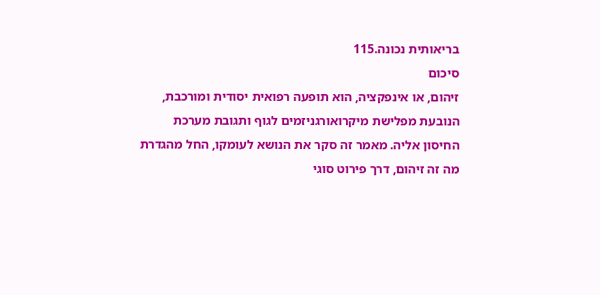בריאותית נכונה.115
סיכום
זיהום, או אינפקציה, הוא תופעה רפואית יסודית ומורכבת, הנובעת מפלישת מיקרואורגניזמים לגוף ותגובת מערכת החיסון אליה. מאמר זה סקר את הנושא לעומקו, החל מהגדרת מה זה זיהום, דרך פירוט סוגי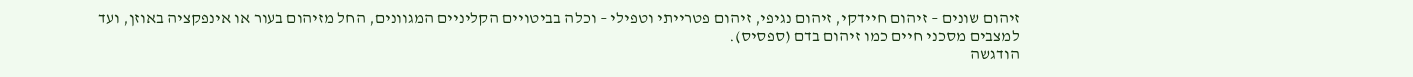זיהום שונים – זיהום חיידקי, זיהום נגיפי, זיהום פטרייתי וטפילי – וכלה בביטויים הקליניים המגוונים, החל מזיהום בעור או אינפקציה באוזן, ועד למצבים מסכני חיים כמו זיהום בדם (ספסיס).
הודגשה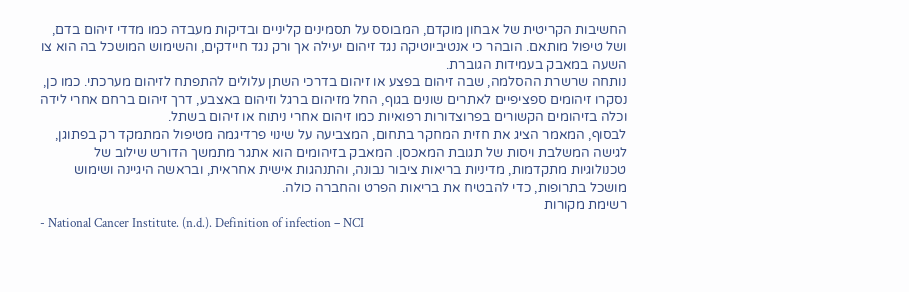החשיבות הקריטית של אבחון מוקדם, המבוסס על תסמינים קליניים ובדיקות מעבדה כמו מדדי זיהום בדם, ושל טיפול מותאם. הובהר כי אנטיביוטיקה נגד זיהום יעילה אך ורק נגד חיידקים, והשימוש המושכל בה הוא צו השעה במאבק בעמידות הגוברת.
נותחה שרשרת ההסלמה, שבה זיהום בפצע או זיהום בדרכי השתן עלולים להתפתח לזיהום מערכתי. כמו כן, נסקרו זיהומים ספציפיים לאתרים שונים בגוף, החל מזיהום ברגל וזיהום באצבע, דרך זיהום ברחם אחרי לידה וכלה בזיהומים הקשורים בפרוצדורות רפואיות כמו זיהום אחרי ניתוח או זיהום בשתל.
לבסוף, המאמר הציג את חזית המחקר בתחום, המצביעה על שינוי פרדיגמה מטיפול המתמקד רק בפתוגן, לגישה המשלבת ויסות של תגובת המאכסן. המאבק בזיהומים הוא אתגר מתמשך הדורש שילוב של טכנולוגיות מתקדמות, מדיניות בריאות ציבור נבונה, והתנהגות אישית אחראית, ובראשה היגיינה ושימוש מושכל בתרופות, כדי להבטיח את בריאות הפרט והחברה כולה.
רשימת מקורות
- National Cancer Institute. (n.d.). Definition of infection – NCI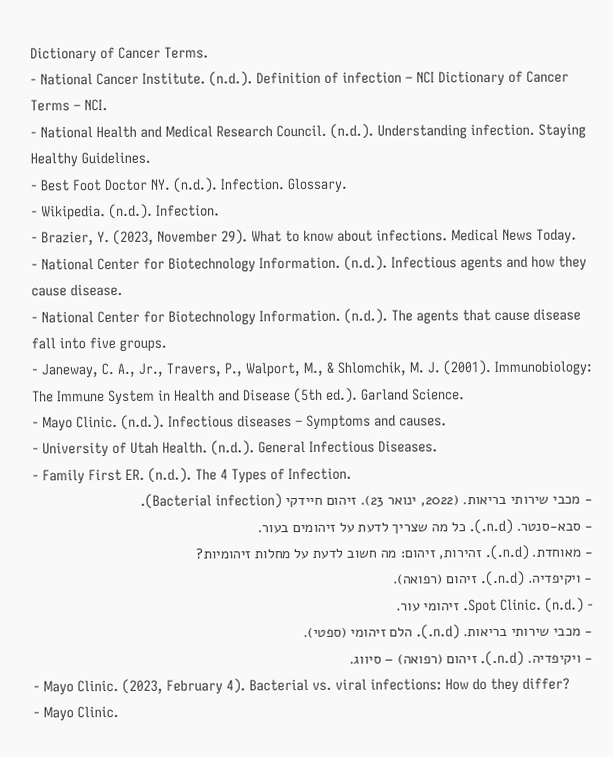Dictionary of Cancer Terms.
- National Cancer Institute. (n.d.). Definition of infection – NCI Dictionary of Cancer Terms – NCI.
- National Health and Medical Research Council. (n.d.). Understanding infection. Staying Healthy Guidelines.
- Best Foot Doctor NY. (n.d.). Infection. Glossary.
- Wikipedia. (n.d.). Infection.
- Brazier, Y. (2023, November 29). What to know about infections. Medical News Today.
- National Center for Biotechnology Information. (n.d.). Infectious agents and how they cause disease.
- National Center for Biotechnology Information. (n.d.). The agents that cause disease fall into five groups.
- Janeway, C. A., Jr., Travers, P., Walport, M., & Shlomchik, M. J. (2001). Immunobiology: The Immune System in Health and Disease (5th ed.). Garland Science.
- Mayo Clinic. (n.d.). Infectious diseases – Symptoms and causes.
- University of Utah Health. (n.d.). General Infectious Diseases.
- Family First ER. (n.d.). The 4 Types of Infection.
- מכבי שירותי בריאות. (2022, ינואר 23). זיהום חיידקי (Bacterial infection).
- סבא-סנטר. (n.d.). כל מה שצריך לדעת על זיהומים בעור.
- מאוחדת. (n.d.). זהירות, זיהום: מה חשוב לדעת על מחלות זיהומיות?
- ויקיפדיה. (n.d.). זיהום (רפואה).
- Spot Clinic. (n.d.). זיהומי עור.
- מכבי שירותי בריאות. (n.d.). הלם זיהומי (ספטי).
- ויקיפדיה. (n.d.). זיהום (רפואה) – סיווג.
- Mayo Clinic. (2023, February 4). Bacterial vs. viral infections: How do they differ?
- Mayo Clinic.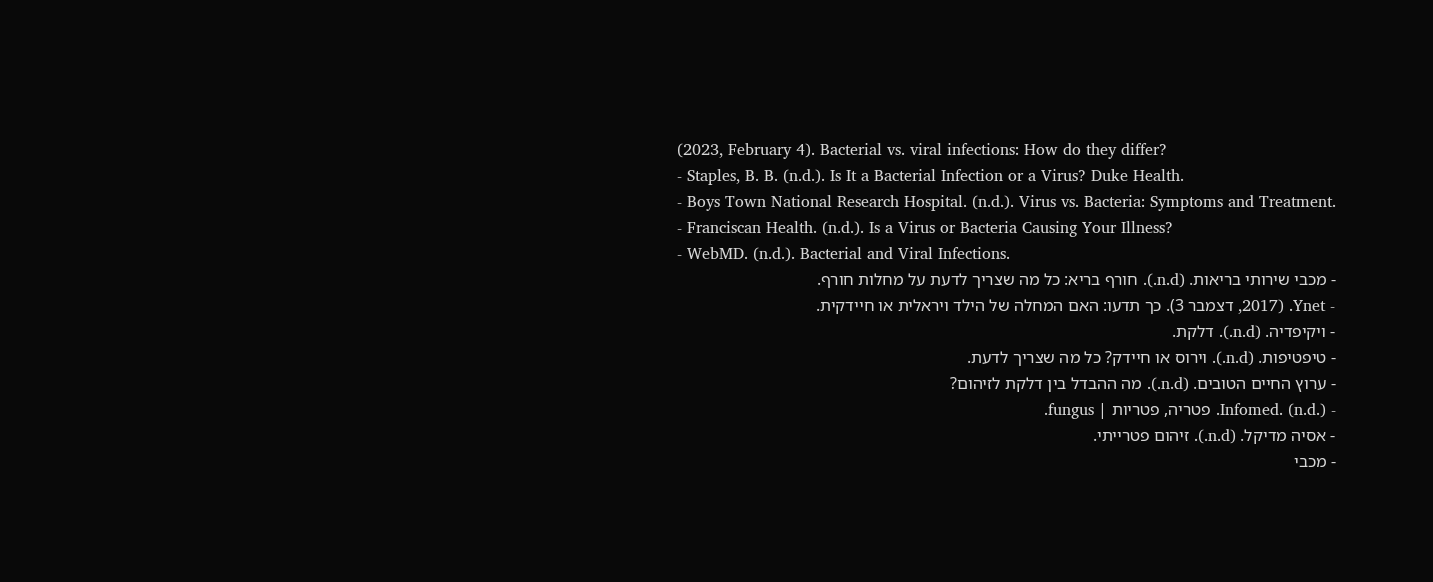(2023, February 4). Bacterial vs. viral infections: How do they differ?
- Staples, B. B. (n.d.). Is It a Bacterial Infection or a Virus? Duke Health.
- Boys Town National Research Hospital. (n.d.). Virus vs. Bacteria: Symptoms and Treatment.
- Franciscan Health. (n.d.). Is a Virus or Bacteria Causing Your Illness?
- WebMD. (n.d.). Bacterial and Viral Infections.
- מכבי שירותי בריאות. (n.d.). חורף בריא: כל מה שצריך לדעת על מחלות חורף.
- Ynet. (2017, דצמבר 3). כך תדעו: האם המחלה של הילד ויראלית או חיידקית.
- ויקיפדיה. (n.d.). דלקת.
- טיפטיפות. (n.d.). וירוס או חיידק? כל מה שצריך לדעת.
- ערוץ החיים הטובים. (n.d.). מה ההבדל בין דלקת לזיהום?
- Infomed. (n.d.). פטריה, פטריות | fungus.
- אסיה מדיקל. (n.d.). זיהום פטרייתי.
- מכבי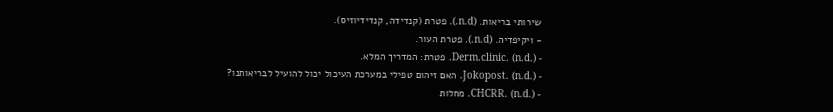שירותי בריאות. (n.d.). פטרת (קנדידה, קנדידיוזיס).
- ויקיפדיה. (n.d.). פטרת העור.
- Derm.clinic. (n.d.). פטרת: המדריך המלא.
- Jokopost. (n.d.). האם זיהום טפילי במערכת העיכול יכול להועיל לבריאותנו?
- CHCRR. (n.d.). מחלות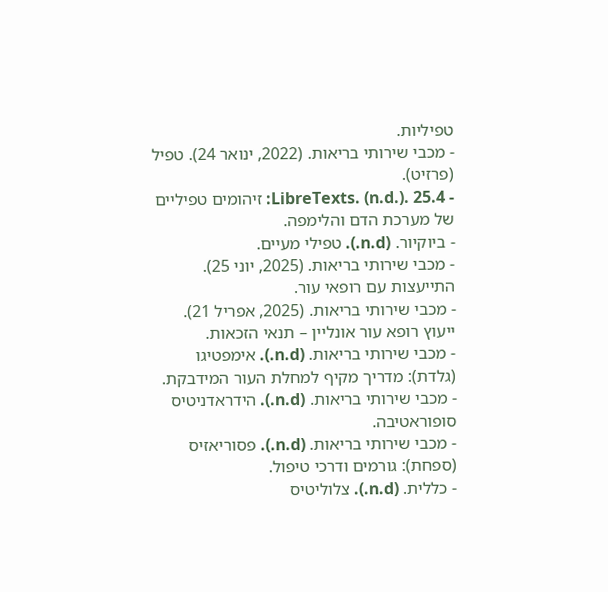טפיליות.
- מכבי שירותי בריאות. (2022, ינואר 24). טפיל (פרזיט).
- LibreTexts. (n.d.). 25.4: זיהומים טפיליים של מערכת הדם והלימפה.
- ביוקיור. (n.d.). טפילי מעיים.
- מכבי שירותי בריאות. (2025, יוני 25). התייעצות עם רופאי עור.
- מכבי שירותי בריאות. (2025, אפריל 21). ייעוץ רופא עור אונליין – תנאי הזכאות.
- מכבי שירותי בריאות. (n.d.). אימפטיגו (גלדת): מדריך מקיף למחלת העור המידבקת.
- מכבי שירותי בריאות. (n.d.). הידראדניטיס סופוראטיבה.
- מכבי שירותי בריאות. (n.d.). פסוריאזיס (ספחת): גורמים ודרכי טיפול.
- כללית. (n.d.). צלוליטיס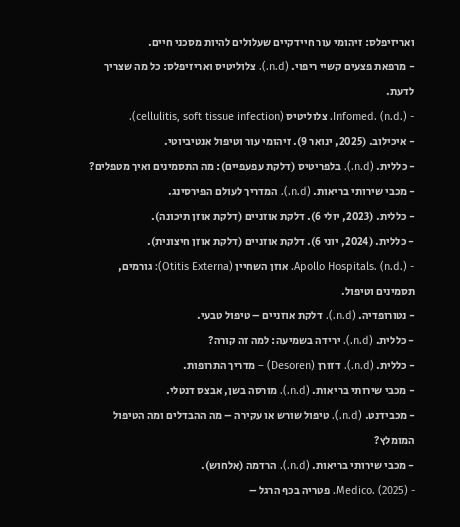ואריזיפלס: זיהומי עור חיידקיים שעלולים להיות מסכני חיים.
- מרפאת פצעים קשיי ריפוי. (n.d.). צלוליטיס ואריזיפלס: כל מה שצריך לדעת.
- Infomed. (n.d.). צלוליטיס (cellulitis, soft tissue infection).
- איכילוב. (2025, ינואר 9). זיהומי עור וטיפול אנטיביוטי.
- כללית. (n.d.). בלפריטיס (דלקת עפעפיים): מה התסמינים ואיך מטפלים?
- מכבי שירותי בריאות. (n.d.). המדריך לעולם הפירסינג.
- כללית. (2023, יולי 6). דלקת אוזניים (דלקת אוזן תיכונה).
- כללית. (2024, יוני 6). דלקת אוזניים (דלקת אוזן חיצונית).
- Apollo Hospitals. (n.d.). אוזן השחיין (Otitis Externa): גורמים, תסמינים וטיפול.
- נטורופדיה. (n.d.). דלקת אוזניים – טיפול טבעי.
- כללית. (n.d.). ירידה בשמיעה: למה זה קורה?
- כללית. (n.d.). דזורן (Desoren) – מדריך התרופות.
- מכבי שירותי בריאות. (n.d.). מורסה בשן, אבצס דנטלי.
- מכבידנט. (n.d.). טיפול שורש או עקירה – מה ההבדלים ומה הטיפול המומלץ?
- מכבי שירותי בריאות. (n.d.). הרדמה (אלחוש).
- Medico. (2025). פטריה בכף הרגל –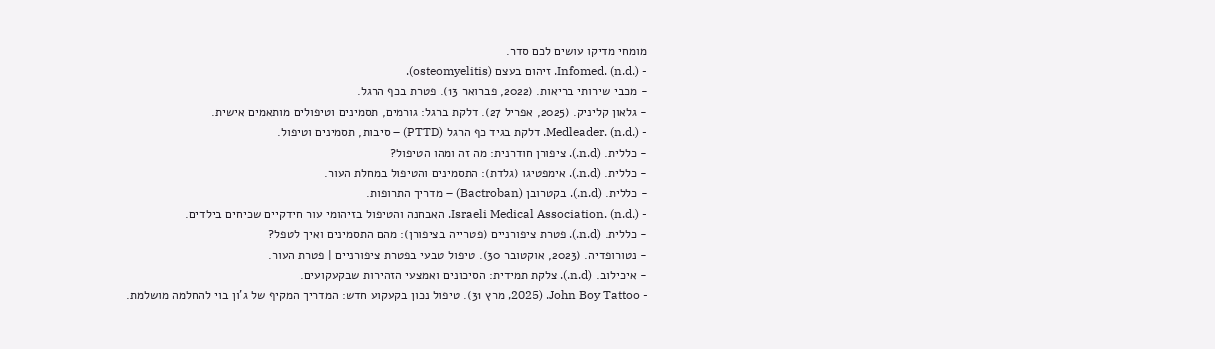מומחי מדיקו עושים לכם סדר.
- Infomed. (n.d.). זיהום בעצם (osteomyelitis).
- מכבי שירותי בריאות. (2022, פברואר 13). פטרת בכף הרגל.
- גלאון קליניק. (2025, אפריל 27). דלקת ברגל: גורמים, תסמינים וטיפולים מותאמים אישית.
- Medleader. (n.d.). דלקת בגיד כף הרגל (PTTD) – סיבות, תסמינים וטיפול.
- כללית. (n.d.). ציפורן חודרנית: מה זה ומהו הטיפול?
- כללית. (n.d.). אימפטיגו (גלדת): התסמינים והטיפול במחלת העור.
- כללית. (n.d.). בקטרובן (Bactroban) – מדריך התרופות.
- Israeli Medical Association. (n.d.). האבחנה והטיפול בזיהומי עור חידקיים שכיחים בילדים.
- כללית. (n.d.). פטרת ציפורניים (פטרייה בציפורן): מהם התסמינים ואיך לטפל?
- נטורופדיה. (2023, אוקטובר 30). טיפול טבעי בפטרת ציפורניים | פטרת העור.
- איכילוב. (n.d.). צלקת תמידית: הסיכונים ואמצעי הזהירות שבקעקועים.
- John Boy Tattoo. (2025, מרץ 31). טיפול נכון בקעקוע חדש: המדריך המקיף של ג'ון בוי להחלמה מושלמת.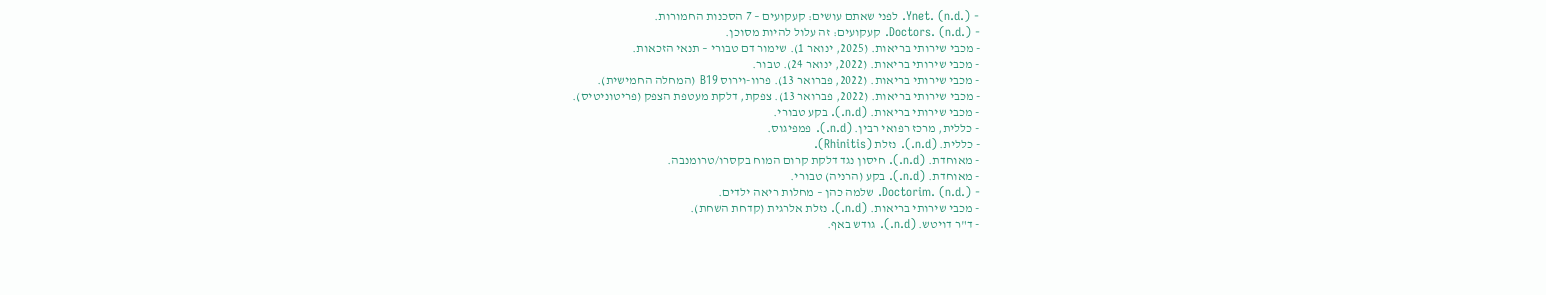- Ynet. (n.d.). לפני שאתם עושים: קעקועים – 7 הסכנות החמורות.
- Doctors. (n.d.). קעקועים: זה עלול להיות מסוכן.
- מכבי שירותי בריאות. (2025, ינואר 1). שימור דם טבורי – תנאי הזכאות.
- מכבי שירותי בריאות. (2022, ינואר 24). טבור.
- מכבי שירותי בריאות. (2022, פברואר 13). פרוו-וירוס B19 (המחלה החמישית).
- מכבי שירותי בריאות. (2022, פברואר 13). צפקת, דלקת מעטפת הצפק (פריטוניטיס).
- מכבי שירותי בריאות. (n.d.). בקע טבורי.
- כללית, מרכז רפואי רבין. (n.d.). פמפיגוס.
- כללית. (n.d.). נזלת (Rhinitis).
- מאוחדת. (n.d.). חיסון נגד דלקת קרום המוח בקסרו/טרומנבה.
- מאוחדת. (n.d.). בקע (הרניה) טבורי.
- Doctorim. (n.d.). שלמה כהן – מחלות ריאה ילדים.
- מכבי שירותי בריאות. (n.d.). נזלת אלרגית (קדחת השחת).
- ד"ר דויטש. (n.d.). גודש באף.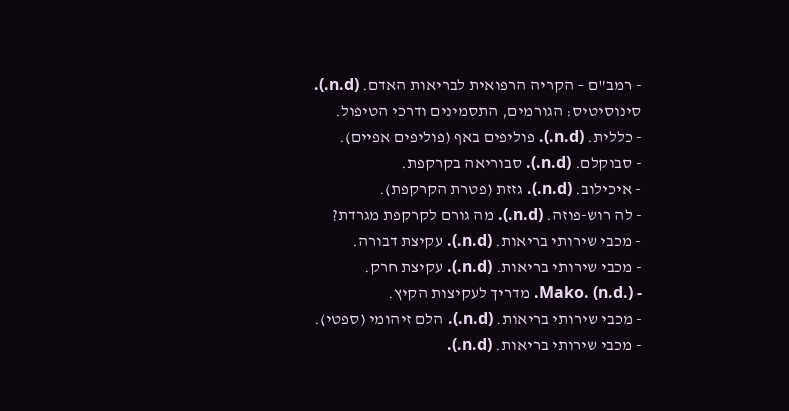- רמב"ם – הקריה הרפואית לבריאות האדם. (n.d.). סינוסיטיס: הגורמים, התסמינים ודרכי הטיפול.
- כללית. (n.d.). פוליפים באף (פוליפים אפיים).
- סבוקלם. (n.d.). סבוריאה בקרקפת.
- איכילוב. (n.d.). גזזת (פטרת הקרקפת).
- לה רוש-פוזה. (n.d.). מה גורם לקרקפת מגרדת?
- מכבי שירותי בריאות. (n.d.). עקיצת דבורה.
- מכבי שירותי בריאות. (n.d.). עקיצת חרק.
- Mako. (n.d.). מדריך לעקיצות הקיץ.
- מכבי שירותי בריאות. (n.d.). הלם זיהומי (ספטי).
- מכבי שירותי בריאות. (n.d.).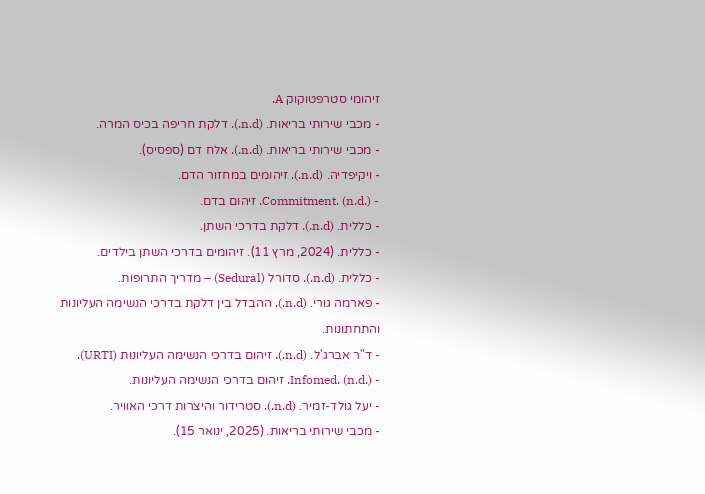זיהומי סטרפטוקוק A.
- מכבי שירותי בריאות. (n.d.). דלקת חריפה בכיס המרה.
- מכבי שירותי בריאות. (n.d.). אלח דם (ספסיס).
- ויקיפדיה. (n.d.). זיהומים במחזור הדם.
- Commitment. (n.d.). זיהום בדם.
- כללית. (n.d.). דלקת בדרכי השתן.
- כללית. (2024, מרץ 11). זיהומים בדרכי השתן בילדים.
- כללית. (n.d.). סדורל (Sedural) – מדריך התרופות.
- פארמה גורי. (n.d.). ההבדל בין דלקת בדרכי הנשימה העליונות והתחתונות.
- ד"ר אברג'ל. (n.d.). זיהום בדרכי הנשימה העליונות (URTI).
- Infomed. (n.d.). זיהום בדרכי הנשימה העליונות.
- יעל גולד-זמיר. (n.d.). סטרידור והיצרות דרכי האוויר.
- מכבי שירותי בריאות. (2025, ינואר 15).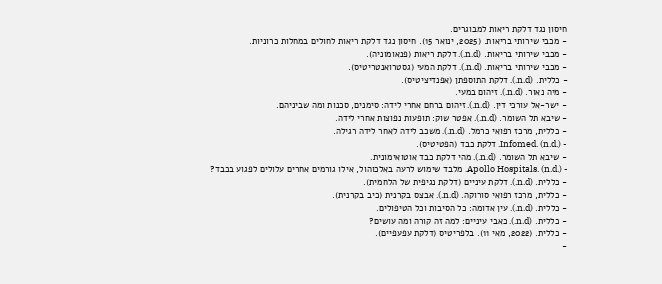חיסון נגד דלקת ריאות למבוגרים.
- מכבי שירותי בריאות. (2025, ינואר 15). חיסון נגד דלקת ריאות לחולים במחלות כרוניות.
- מכבי שירותי בריאות. (n.d.). דלקת ריאות (פנאומוניה).
- מכבי שירותי בריאות. (n.d.). דלקת המעי (גסטרואנטריטיס).
- כללית. (n.d.). דלקת התוספתן (אפנדיציטיס).
- מיה נאור. (n.d.). זיהום במעי.
- ישר-אל עורכי דין. (n.d.). זיהום ברחם אחרי לידה: סימנים, סכנות ומה שביניהם.
- שיבא תל השומר. (n.d.). אפטר שוק: תופעות נפוצות אחרי לידה.
- כללית, מרכז רפואי כרמל. (n.d.). משכב לידה לאחר לידה רגילה.
- Infomed. (n.d.). דלקת כבד (הפטיטיס).
- שיבא תל השומר. (n.d.). מהי דלקת כבד אוטואימונית.
- Apollo Hospitals. (n.d.). מלבד שימוש לרעה באלכוהול, אילו גורמים אחרים עלולים לפגוע בכבד?
- כללית. (n.d.). דלקת עיניים (דלקת נגיפית של הלחמית).
- כללית, מרכז רפואי סורוקה. (n.d.). אבצס בקרנית (כיב בקרנית).
- כללית. (n.d.). עין אדומה: כל הסיבות וכל הטיפולים.
- כללית. (n.d.). כאבי עיניים: למה זה קורה ומה עושים?
- כללית. (2022, מאי 11). בלפריטיס (דלקת עפעפיים).
-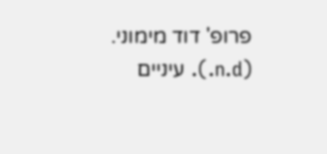פרופ' דוד מימוני. (n.d.). עיניים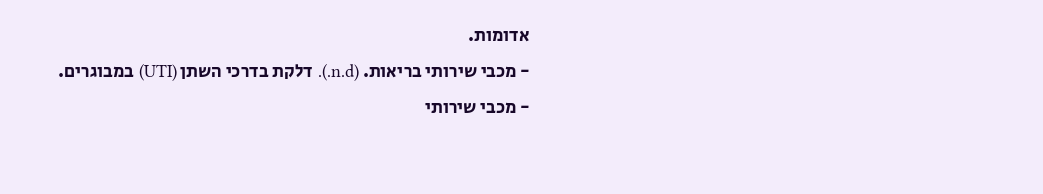אדומות.
- מכבי שירותי בריאות. (n.d.). דלקת בדרכי השתן (UTI) במבוגרים.
- מכבי שירותי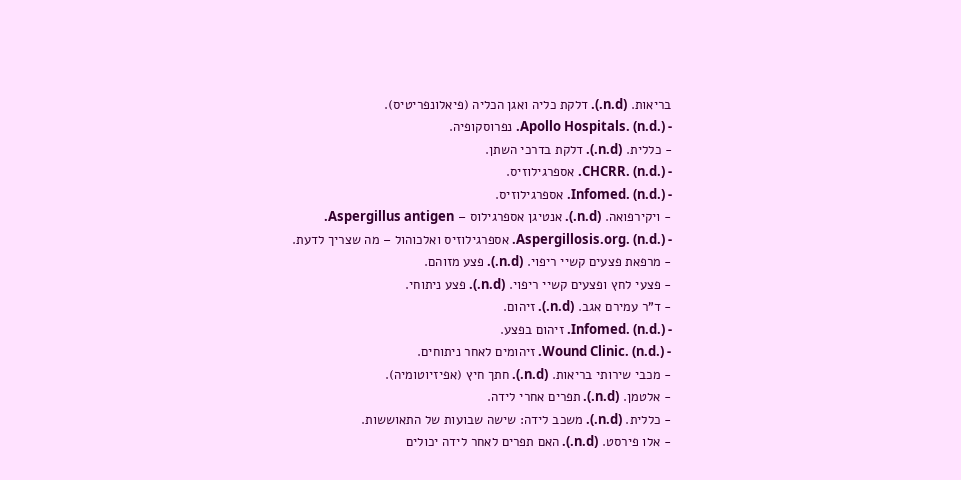בריאות. (n.d.). דלקת כליה ואגן הכליה (פיאלונפריטיס).
- Apollo Hospitals. (n.d.). נפרוסקופיה.
- כללית. (n.d.). דלקת בדרכי השתן.
- CHCRR. (n.d.). אספרגילוזיס.
- Infomed. (n.d.). אספרגילוזיס.
- ויקירפואה. (n.d.). אנטיגן אספרגילוס – Aspergillus antigen.
- Aspergillosis.org. (n.d.). אספרגילוזיס ואלכוהול – מה שצריך לדעת.
- מרפאת פצעים קשיי ריפוי. (n.d.). פצע מזוהם.
- פצעי לחץ ופצעים קשיי ריפוי. (n.d.). פצע ניתוחי.
- ד"ר עמירם אגב. (n.d.). זיהום.
- Infomed. (n.d.). זיהום בפצע.
- Wound Clinic. (n.d.). זיהומים לאחר ניתוחים.
- מכבי שירותי בריאות. (n.d.). חתך חיץ (אפיזיוטומיה).
- אלטמן. (n.d.). תפרים אחרי לידה.
- כללית. (n.d.). משכב לידה: שישה שבועות של התאוששות.
- אלו פירסט. (n.d.). האם תפרים לאחר לידה יכולים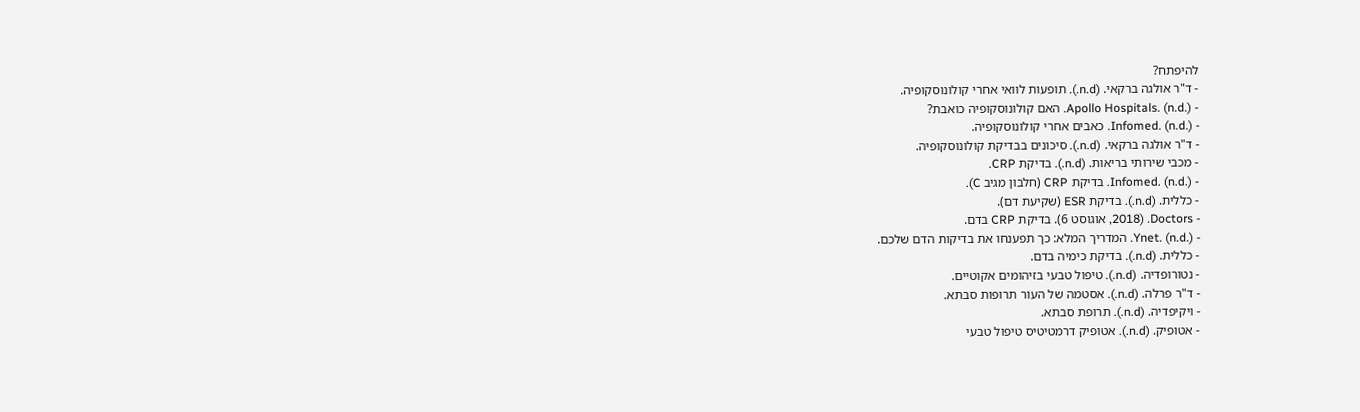להיפתח?
- ד"ר אולגה ברקאי. (n.d.). תופעות לוואי אחרי קולונוסקופיה.
- Apollo Hospitals. (n.d.). האם קולונוסקופיה כואבת?
- Infomed. (n.d.). כאבים אחרי קולונוסקופיה.
- ד"ר אולגה ברקאי. (n.d.). סיכונים בבדיקת קולונוסקופיה.
- מכבי שירותי בריאות. (n.d.). בדיקת CRP.
- Infomed. (n.d.). בדיקת CRP (חלבון מגיב C).
- כללית. (n.d.). בדיקת ESR (שקיעת דם).
- Doctors. (2018, אוגוסט 6). בדיקת CRP בדם.
- Ynet. (n.d.). המדריך המלא: כך תפענחו את בדיקות הדם שלכם.
- כללית. (n.d.). בדיקת כימיה בדם.
- נטורופדיה. (n.d.). טיפול טבעי בזיהומים אקוטיים.
- ד"ר פרלה. (n.d.). אסטמה של העור תרופות סבתא.
- ויקיפדיה. (n.d.). תרופת סבתא.
- אטופיק. (n.d.). אטופיק דרמטיטיס טיפול טבעי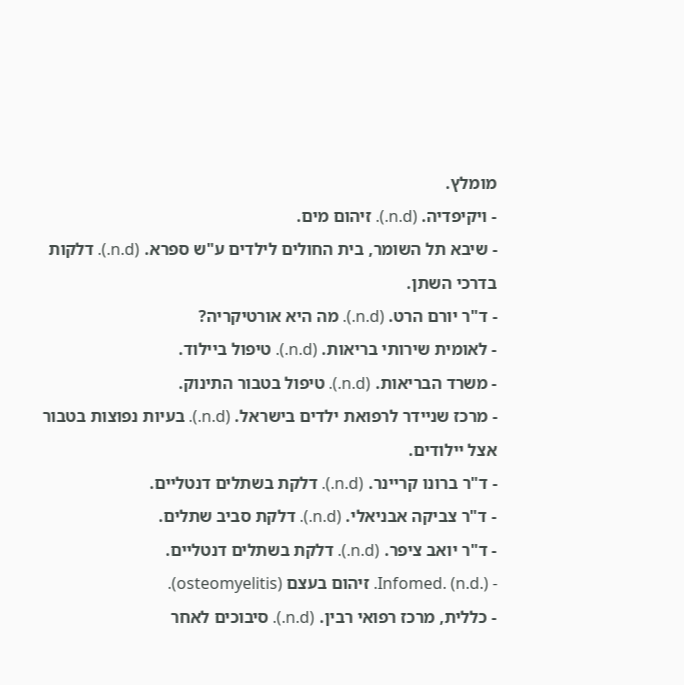מומלץ.
- ויקיפדיה. (n.d.). זיהום מים.
- שיבא תל השומר, בית החולים לילדים ע"ש ספרא. (n.d.). דלקות בדרכי השתן.
- ד"ר יורם הרט. (n.d.). מה היא אורטיקריה?
- לאומית שירותי בריאות. (n.d.). טיפול ביילוד.
- משרד הבריאות. (n.d.). טיפול בטבור התינוק.
- מרכז שניידר לרפואת ילדים בישראל. (n.d.). בעיות נפוצות בטבור אצל יילודים.
- ד"ר ברונו קריינר. (n.d.). דלקת בשתלים דנטליים.
- ד"ר צביקה אבניאלי. (n.d.). דלקת סביב שתלים.
- ד"ר יואב ציפר. (n.d.). דלקת בשתלים דנטליים.
- Infomed. (n.d.). זיהום בעצם (osteomyelitis).
- כללית, מרכז רפואי רבין. (n.d.). סיבוכים לאחר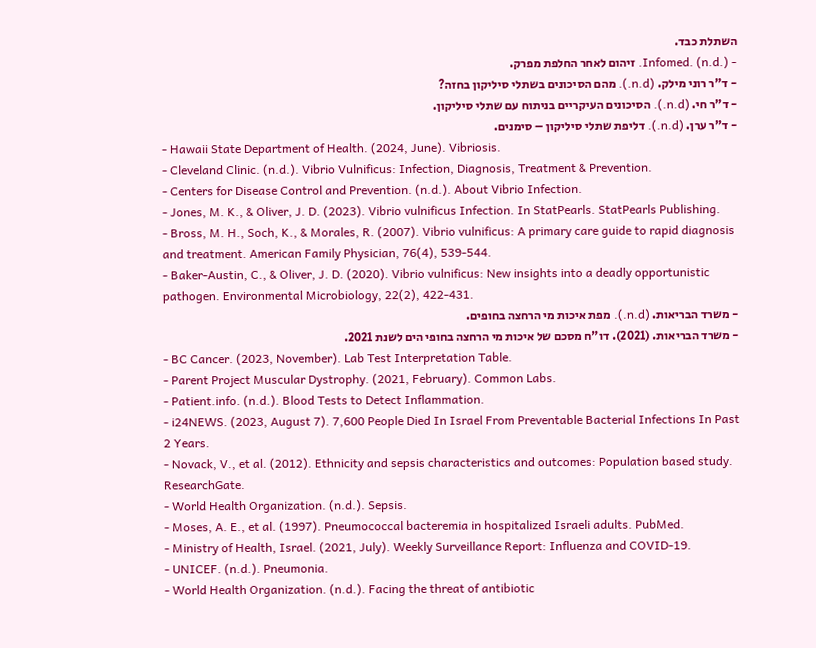השתלת כבד.
- Infomed. (n.d.). זיהום לאחר החלפת מפרק.
- ד"ר רוני מילק. (n.d.). מהם הסיכונים בשתלי סיליקון בחזה?
- ד"ר חי. (n.d.). הסיכונים העיקריים בניתוח עם שתלי סיליקון.
- ד"ר ערן. (n.d.). דליפת שתלי סיליקון – סימנים.
- Hawaii State Department of Health. (2024, June). Vibriosis.
- Cleveland Clinic. (n.d.). Vibrio Vulnificus: Infection, Diagnosis, Treatment & Prevention.
- Centers for Disease Control and Prevention. (n.d.). About Vibrio Infection.
- Jones, M. K., & Oliver, J. D. (2023). Vibrio vulnificus Infection. In StatPearls. StatPearls Publishing.
- Bross, M. H., Soch, K., & Morales, R. (2007). Vibrio vulnificus: A primary care guide to rapid diagnosis and treatment. American Family Physician, 76(4), 539-544.
- Baker-Austin, C., & Oliver, J. D. (2020). Vibrio vulnificus: New insights into a deadly opportunistic pathogen. Environmental Microbiology, 22(2), 422-431.
- משרד הבריאות. (n.d.). מפת איכות מי הרחצה בחופים.
- משרד הבריאות. (2021). דו"ח מסכם של איכות מי הרחצה בחופי הים לשנת 2021.
- BC Cancer. (2023, November). Lab Test Interpretation Table.
- Parent Project Muscular Dystrophy. (2021, February). Common Labs.
- Patient.info. (n.d.). Blood Tests to Detect Inflammation.
- i24NEWS. (2023, August 7). 7,600 People Died In Israel From Preventable Bacterial Infections In Past 2 Years.
- Novack, V., et al. (2012). Ethnicity and sepsis characteristics and outcomes: Population based study. ResearchGate.
- World Health Organization. (n.d.). Sepsis.
- Moses, A. E., et al. (1997). Pneumococcal bacteremia in hospitalized Israeli adults. PubMed.
- Ministry of Health, Israel. (2021, July). Weekly Surveillance Report: Influenza and COVID-19.
- UNICEF. (n.d.). Pneumonia.
- World Health Organization. (n.d.). Facing the threat of antibiotic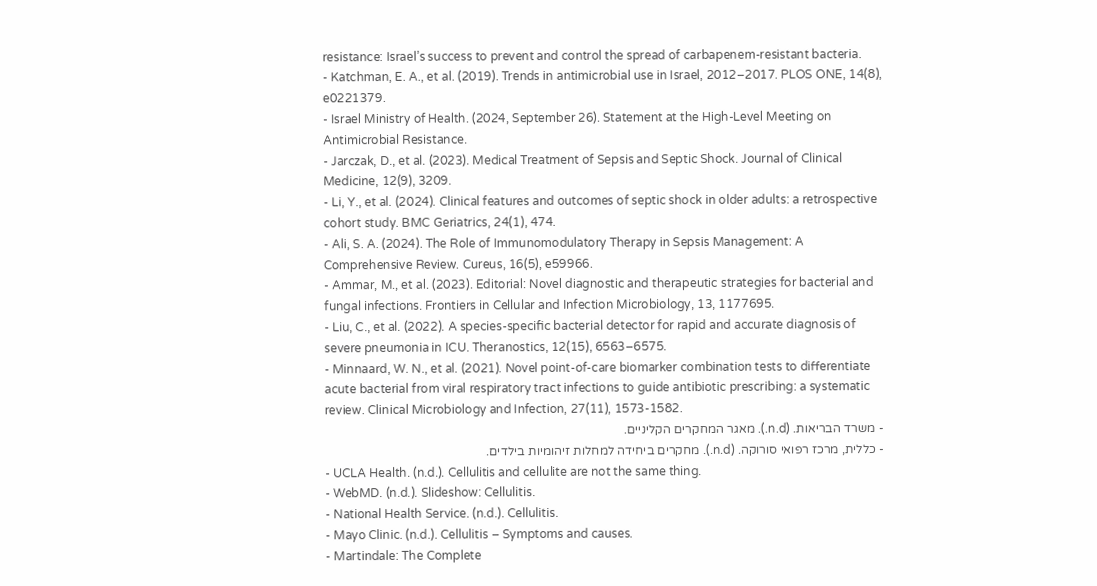resistance: Israel’s success to prevent and control the spread of carbapenem-resistant bacteria.
- Katchman, E. A., et al. (2019). Trends in antimicrobial use in Israel, 2012–2017. PLOS ONE, 14(8), e0221379.
- Israel Ministry of Health. (2024, September 26). Statement at the High-Level Meeting on Antimicrobial Resistance.
- Jarczak, D., et al. (2023). Medical Treatment of Sepsis and Septic Shock. Journal of Clinical Medicine, 12(9), 3209.
- Li, Y., et al. (2024). Clinical features and outcomes of septic shock in older adults: a retrospective cohort study. BMC Geriatrics, 24(1), 474.
- Ali, S. A. (2024). The Role of Immunomodulatory Therapy in Sepsis Management: A Comprehensive Review. Cureus, 16(5), e59966.
- Ammar, M., et al. (2023). Editorial: Novel diagnostic and therapeutic strategies for bacterial and fungal infections. Frontiers in Cellular and Infection Microbiology, 13, 1177695.
- Liu, C., et al. (2022). A species-specific bacterial detector for rapid and accurate diagnosis of severe pneumonia in ICU. Theranostics, 12(15), 6563–6575.
- Minnaard, W. N., et al. (2021). Novel point-of-care biomarker combination tests to differentiate acute bacterial from viral respiratory tract infections to guide antibiotic prescribing: a systematic review. Clinical Microbiology and Infection, 27(11), 1573-1582.
- משרד הבריאות. (n.d.). מאגר המחקרים הקליניים.
- כללית, מרכז רפואי סורוקה. (n.d.). מחקרים ביחידה למחלות זיהומיות בילדים.
- UCLA Health. (n.d.). Cellulitis and cellulite are not the same thing.
- WebMD. (n.d.). Slideshow: Cellulitis.
- National Health Service. (n.d.). Cellulitis.
- Mayo Clinic. (n.d.). Cellulitis – Symptoms and causes.
- Martindale: The Complete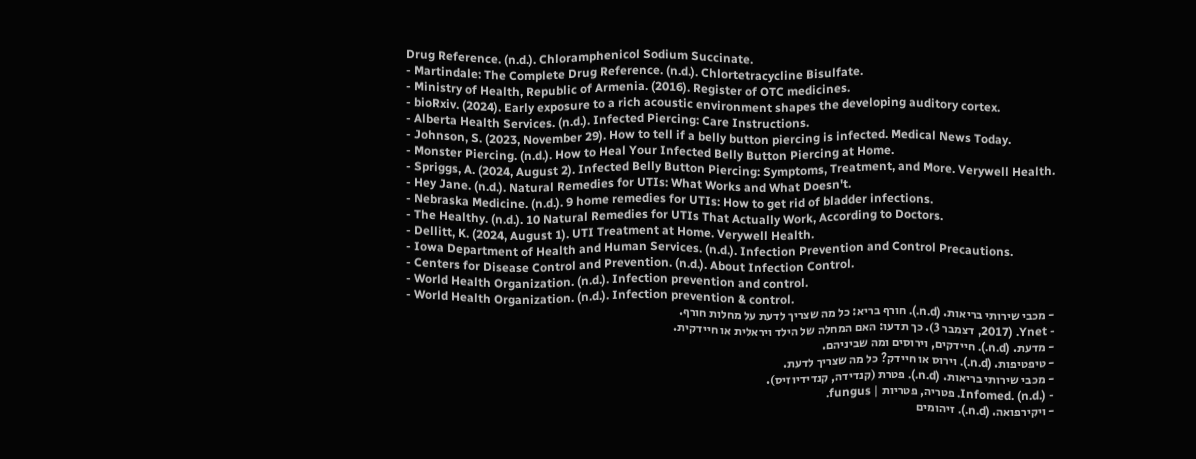Drug Reference. (n.d.). Chloramphenicol Sodium Succinate.
- Martindale: The Complete Drug Reference. (n.d.). Chlortetracycline Bisulfate.
- Ministry of Health, Republic of Armenia. (2016). Register of OTC medicines.
- bioRxiv. (2024). Early exposure to a rich acoustic environment shapes the developing auditory cortex.
- Alberta Health Services. (n.d.). Infected Piercing: Care Instructions.
- Johnson, S. (2023, November 29). How to tell if a belly button piercing is infected. Medical News Today.
- Monster Piercing. (n.d.). How to Heal Your Infected Belly Button Piercing at Home.
- Spriggs, A. (2024, August 2). Infected Belly Button Piercing: Symptoms, Treatment, and More. Verywell Health.
- Hey Jane. (n.d.). Natural Remedies for UTIs: What Works and What Doesn't.
- Nebraska Medicine. (n.d.). 9 home remedies for UTIs: How to get rid of bladder infections.
- The Healthy. (n.d.). 10 Natural Remedies for UTIs That Actually Work, According to Doctors.
- Dellitt, K. (2024, August 1). UTI Treatment at Home. Verywell Health.
- Iowa Department of Health and Human Services. (n.d.). Infection Prevention and Control Precautions.
- Centers for Disease Control and Prevention. (n.d.). About Infection Control.
- World Health Organization. (n.d.). Infection prevention and control.
- World Health Organization. (n.d.). Infection prevention & control.
- מכבי שירותי בריאות. (n.d.). חורף בריא: כל מה שצריך לדעת על מחלות חורף.
- Ynet. (2017, דצמבר 3). כך תדעו: האם המחלה של הילד ויראלית או חיידקית.
- מדעת. (n.d.). חיידקים, וירוסים ומה שביניהם.
- טיפטיפות. (n.d.). וירוס או חיידק? כל מה שצריך לדעת.
- מכבי שירותי בריאות. (n.d.). פטרת (קנדידה, קנדידיוזיס).
- Infomed. (n.d.). פטריה, פטריות | fungus.
- ויקירפואה. (n.d.). זיהומים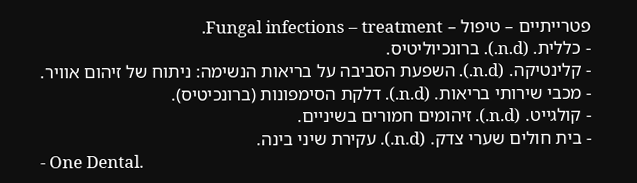פטרייתיים – טיפול – Fungal infections – treatment.
- כללית. (n.d.). ברונכיוליטיס.
- קלינטיקה. (n.d.). השפעת הסביבה על בריאות הנשימה: ניתוח של זיהום אוויר.
- מכבי שירותי בריאות. (n.d.). דלקת הסימפונות (ברונכיטיס).
- קולגייט. (n.d.). זיהומים חמורים בשיניים.
- בית חולים שערי צדק. (n.d.). עקירת שיני בינה.
- One Dental.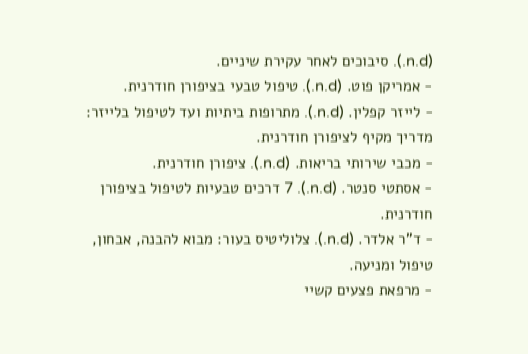(n.d.). סיבוכים לאחר עקירת שיניים.
- אמריקן פוט. (n.d.). טיפול טבעי בציפורן חודרנית.
- לייזר קפלין. (n.d.). מתרופות ביתיות ועד לטיפול בלייזר: מדריך מקיף לציפורן חודרנית.
- מכבי שירותי בריאות. (n.d.). ציפורן חודרנית.
- אסתטי סנטר. (n.d.). 7 דרכים טבעיות לטיפול בציפורן חודרנית.
- ד"ר אלדר. (n.d.). צלוליטיס בעור: מבוא להבנה, אבחון, טיפול ומניעה.
- מרפאת פצעים קשיי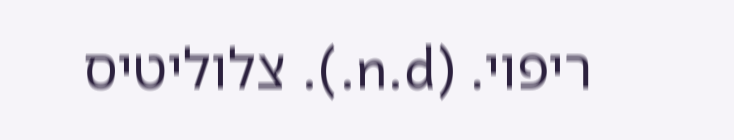ריפוי. (n.d.). צלוליטיס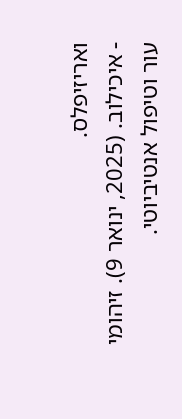ואריזיפלס.
- איכילוב. (2025, ינואר 9). זיהומי עור וטיפול אנטיביוטי.